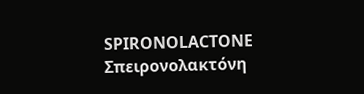SPIRONOLACTONE
Σπειρονολακτόνη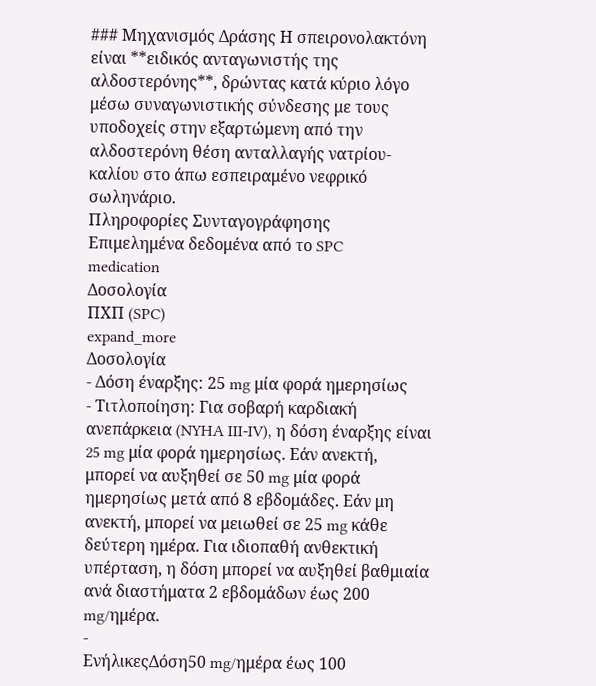### Μηχανισμός Δράσης Η σπειρονολακτόνη είναι **ειδικός ανταγωνιστής της αλδοστερόνης**, δρώντας κατά κύριο λόγο μέσω συναγωνιστικής σύνδεσης με τους υποδοχείς στην εξαρτώμενη από την αλδοστερόνη θέση ανταλλαγής νατρίου-καλίου στο άπω εσπειραμένο νεφρικό σωληνάριο.
Πληροφορίες Συνταγογράφησης
Επιμελημένα δεδομένα από το SPC
medication
Δοσολογία
ΠΧΠ (SPC)
expand_more
Δοσολογία
- Δόση έναρξης: 25 mg μία φορά ημερησίως
- Τιτλοποίηση: Για σοβαρή καρδιακή ανεπάρκεια (NYHA III-IV), η δόση έναρξης είναι 25 mg μία φορά ημερησίως. Εάν ανεκτή, μπορεί να αυξηθεί σε 50 mg μία φορά ημερησίως μετά από 8 εβδομάδες. Εάν μη ανεκτή, μπορεί να μειωθεί σε 25 mg κάθε δεύτερη ημέρα. Για ιδιοπαθή ανθεκτική υπέρταση, η δόση μπορεί να αυξηθεί βαθμιαία ανά διαστήματα 2 εβδομάδων έως 200 mg/ημέρα.
-
ΕνήλικεςΔόση50 mg/ημέρα έως 100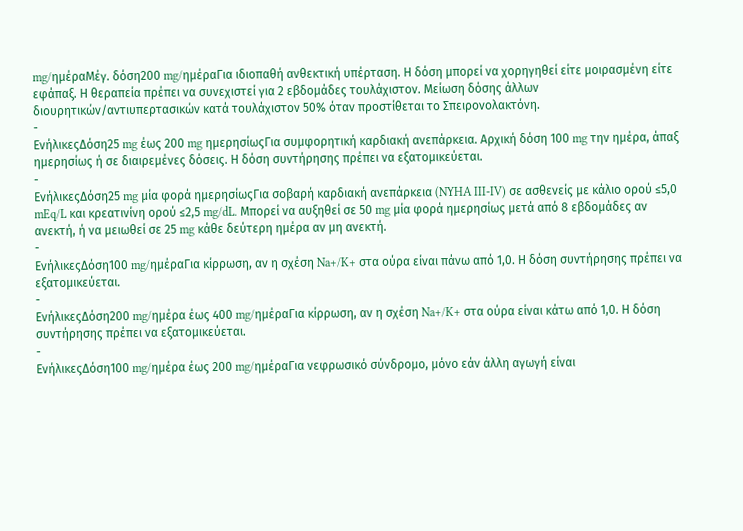mg/ημέραΜέγ. δόση200 mg/ημέραΓια ιδιοπαθή ανθεκτική υπέρταση. Η δόση μπορεί να χορηγηθεί είτε μοιρασμένη είτε εφάπαξ. Η θεραπεία πρέπει να συνεχιστεί για 2 εβδομάδες τουλάχιστον. Μείωση δόσης άλλων διουρητικών/αντιυπερτασικών κατά τουλάχιστον 50% όταν προστίθεται το Σπειρονολακτόνη.
-
ΕνήλικεςΔόση25 mg έως 200 mg ημερησίωςΓια συμφορητική καρδιακή ανεπάρκεια. Αρχική δόση 100 mg την ημέρα, άπαξ ημερησίως ή σε διαιρεμένες δόσεις. Η δόση συντήρησης πρέπει να εξατομικεύεται.
-
ΕνήλικεςΔόση25 mg μία φορά ημερησίωςΓια σοβαρή καρδιακή ανεπάρκεια (NYHA III-IV) σε ασθενείς με κάλιο ορού ≤5,0 mEq/L και κρεατινίνη ορού ≤2,5 mg/dL. Μπορεί να αυξηθεί σε 50 mg μία φορά ημερησίως μετά από 8 εβδομάδες αν ανεκτή, ή να μειωθεί σε 25 mg κάθε δεύτερη ημέρα αν μη ανεκτή.
-
ΕνήλικεςΔόση100 mg/ημέραΓια κίρρωση, αν η σχέση Na+/K+ στα ούρα είναι πάνω από 1,0. Η δόση συντήρησης πρέπει να εξατομικεύεται.
-
ΕνήλικεςΔόση200 mg/ημέρα έως 400 mg/ημέραΓια κίρρωση, αν η σχέση Na+/K+ στα ούρα είναι κάτω από 1,0. Η δόση συντήρησης πρέπει να εξατομικεύεται.
-
ΕνήλικεςΔόση100 mg/ημέρα έως 200 mg/ημέραΓια νεφρωσικό σύνδρομο, μόνο εάν άλλη αγωγή είναι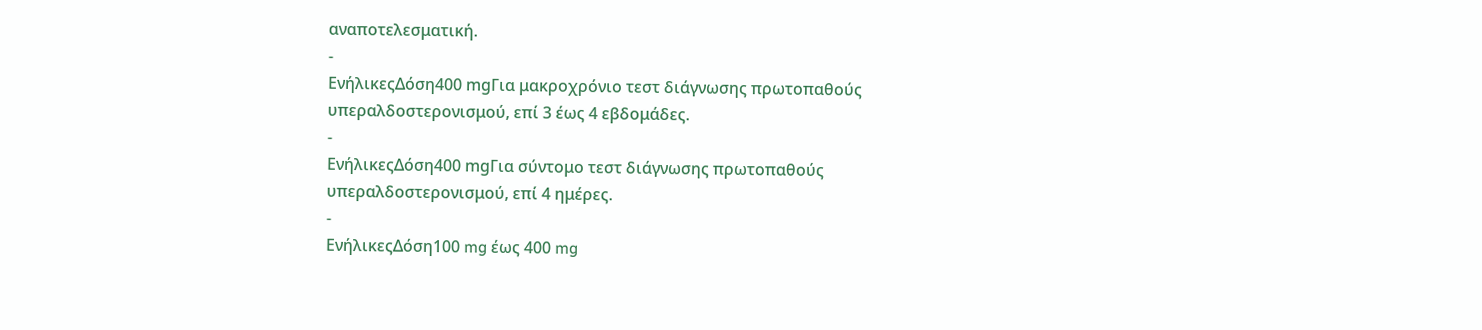αναποτελεσματική.
-
ΕνήλικεςΔόση400 mgΓια μακροχρόνιο τεστ διάγνωσης πρωτοπαθούς υπεραλδοστερονισμού, επί 3 έως 4 εβδομάδες.
-
ΕνήλικεςΔόση400 mgΓια σύντομο τεστ διάγνωσης πρωτοπαθούς υπεραλδοστερονισμού, επί 4 ημέρες.
-
ΕνήλικεςΔόση100 mg έως 400 mg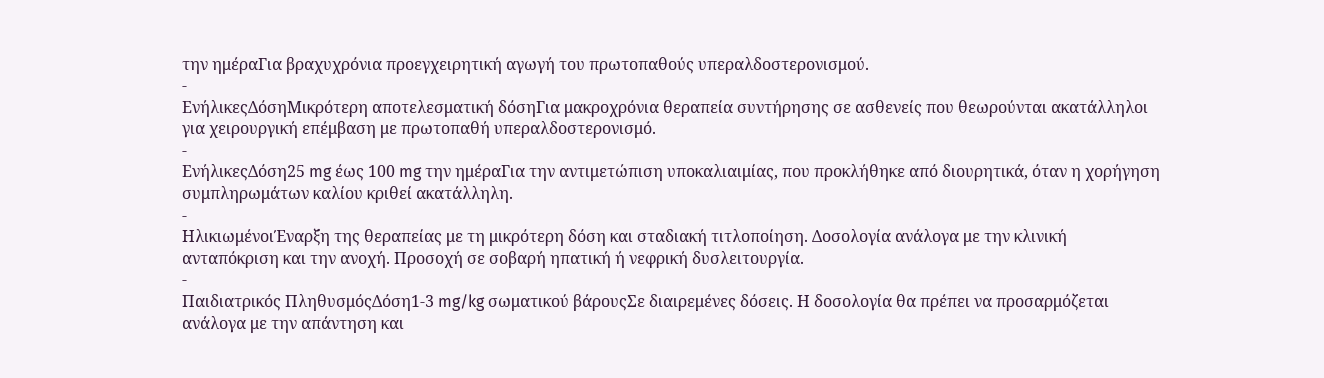την ημέραΓια βραχυχρόνια προεγχειρητική αγωγή του πρωτοπαθούς υπεραλδοστερονισμού.
-
ΕνήλικεςΔόσηΜικρότερη αποτελεσματική δόσηΓια μακροχρόνια θεραπεία συντήρησης σε ασθενείς που θεωρούνται ακατάλληλοι για χειρουργική επέμβαση με πρωτοπαθή υπεραλδοστερονισμό.
-
ΕνήλικεςΔόση25 mg έως 100 mg την ημέραΓια την αντιμετώπιση υποκαλιαιμίας, που προκλήθηκε από διουρητικά, όταν η χορήγηση συμπληρωμάτων καλίου κριθεί ακατάλληλη.
-
ΗλικιωμένοιΈναρξη της θεραπείας με τη μικρότερη δόση και σταδιακή τιτλοποίηση. Δοσολογία ανάλογα με την κλινική ανταπόκριση και την ανοχή. Προσοχή σε σοβαρή ηπατική ή νεφρική δυσλειτουργία.
-
Παιδιατρικός ΠληθυσμόςΔόση1-3 mg/kg σωματικού βάρουςΣε διαιρεμένες δόσεις. Η δοσολογία θα πρέπει να προσαρμόζεται ανάλογα με την απάντηση και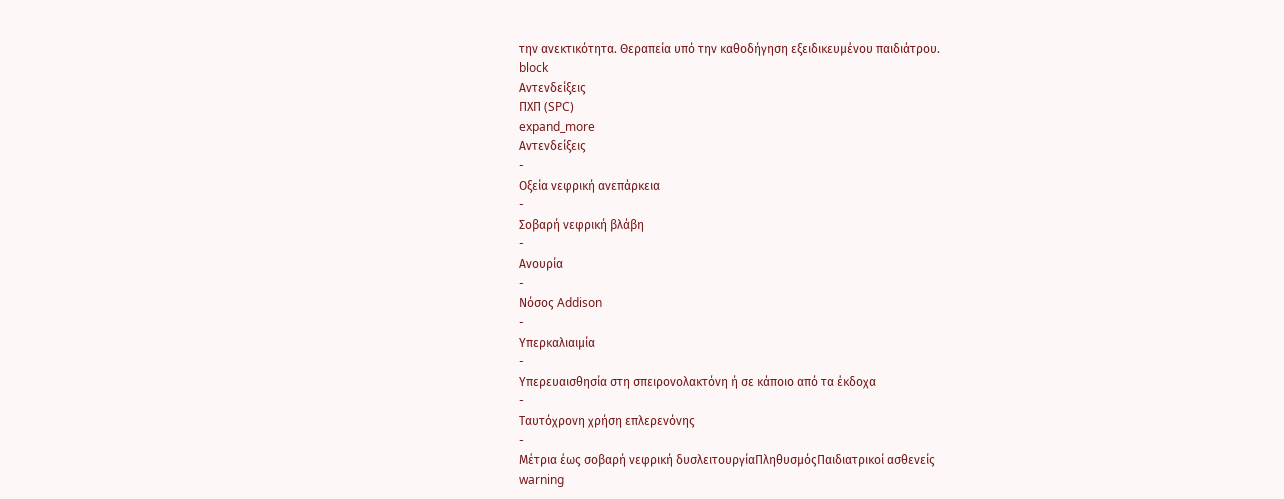την ανεκτικότητα. Θεραπεία υπό την καθοδήγηση εξειδικευμένου παιδιάτρου.
block
Αντενδείξεις
ΠΧΠ (SPC)
expand_more
Αντενδείξεις
-
Οξεία νεφρική ανεπάρκεια
-
Σοβαρή νεφρική βλάβη
-
Ανουρία
-
Νόσος Addison
-
Υπερκαλιαιμία
-
Υπερευαισθησία στη σπειρονολακτόνη ή σε κάποιο από τα έκδοχα
-
Ταυτόχρονη χρήση επλερενόνης
-
Μέτρια έως σοβαρή νεφρική δυσλειτουργίαΠληθυσμόςΠαιδιατρικοί ασθενείς
warning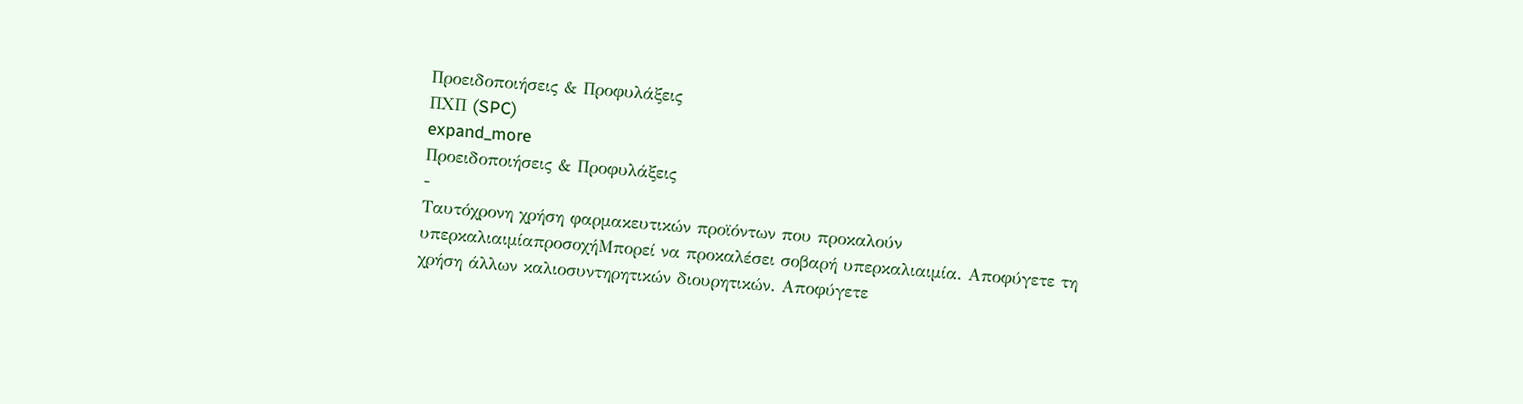Προειδοποιήσεις & Προφυλάξεις
ΠΧΠ (SPC)
expand_more
Προειδοποιήσεις & Προφυλάξεις
-
Ταυτόχρονη χρήση φαρμακευτικών προϊόντων που προκαλούν υπερκαλιαιμίαπροσοχήΜπορεί να προκαλέσει σοβαρή υπερκαλιαιμία. Αποφύγετε τη χρήση άλλων καλιοσυντηρητικών διουρητικών. Αποφύγετε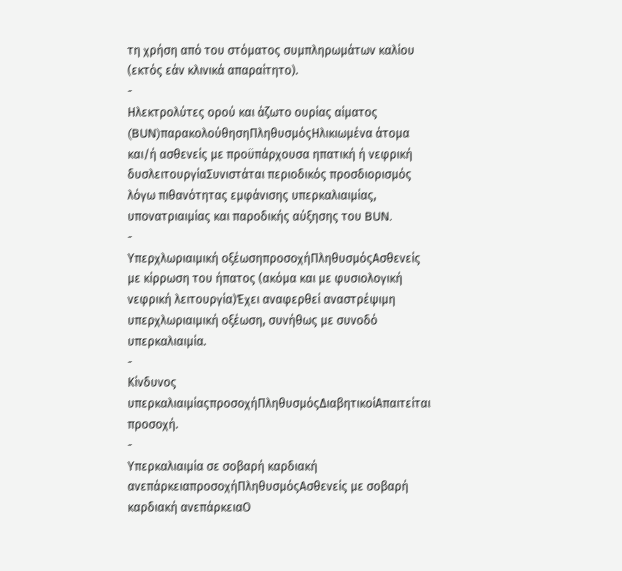τη χρήση από του στόματος συμπληρωμάτων καλίου (εκτός εάν κλινικά απαραίτητο).
-
Ηλεκτρολύτες ορού και άζωτο ουρίας αίματος (BUN)παρακολούθησηΠληθυσμόςΗλικιωμένα άτομα και/ή ασθενείς με προϋπάρχουσα ηπατική ή νεφρική δυσλειτουργίαΣυνιστάται περιοδικός προσδιορισμός λόγω πιθανότητας εμφάνισης υπερκαλιαιμίας, υπονατριαιμίας και παροδικής αύξησης του BUN.
-
Υπερχλωριαιμική οξέωσηπροσοχήΠληθυσμόςΑσθενείς με κίρρωση του ήπατος (ακόμα και με φυσιολογική νεφρική λειτουργία)Έχει αναφερθεί αναστρέψιμη υπερχλωριαιμική οξέωση, συνήθως με συνοδό υπερκαλιαιμία.
-
Κίνδυνος υπερκαλιαιμίαςπροσοχήΠληθυσμόςΔιαβητικοίΑπαιτείται προσοχή.
-
Υπερκαλιαιμία σε σοβαρή καρδιακή ανεπάρκειαπροσοχήΠληθυσμόςΑσθενείς με σοβαρή καρδιακή ανεπάρκειαΟ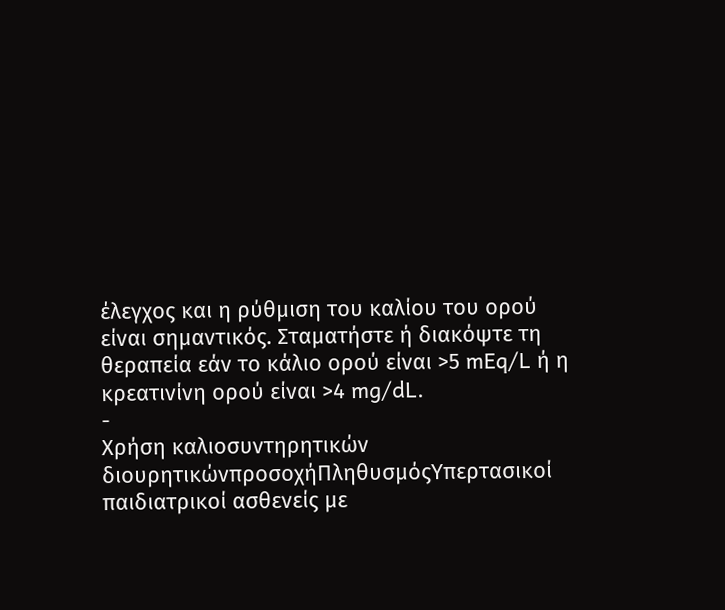έλεγχος και η ρύθμιση του καλίου του ορού είναι σημαντικός. Σταματήστε ή διακόψτε τη θεραπεία εάν το κάλιο ορού είναι >5 mEq/L ή η κρεατινίνη ορού είναι >4 mg/dL.
-
Χρήση καλιοσυντηρητικών διουρητικώνπροσοχήΠληθυσμόςΥπερτασικοί παιδιατρικοί ασθενείς με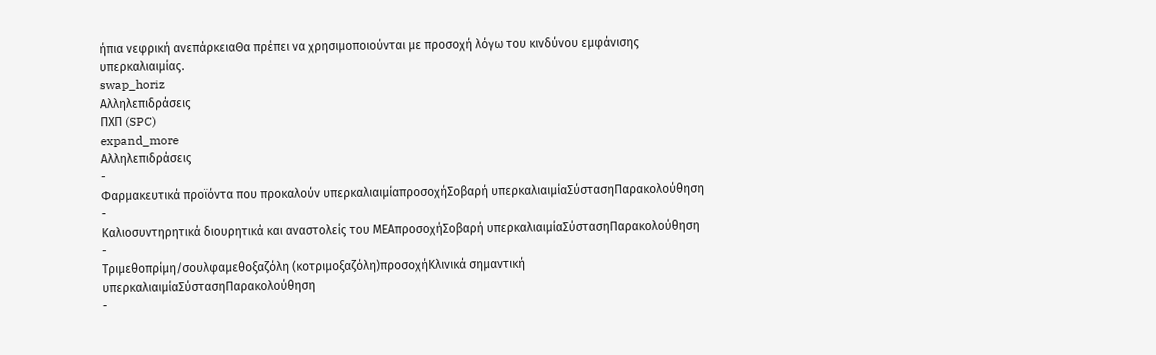ήπια νεφρική ανεπάρκειαΘα πρέπει να χρησιμοποιούνται με προσοχή λόγω του κινδύνου εμφάνισης υπερκαλιαιμίας.
swap_horiz
Αλληλεπιδράσεις
ΠΧΠ (SPC)
expand_more
Αλληλεπιδράσεις
-
Φαρμακευτικά προϊόντα που προκαλούν υπερκαλιαιμίαπροσοχήΣοβαρή υπερκαλιαιμίαΣύστασηΠαρακολούθηση
-
Καλιοσυντηρητικά διουρητικά και αναστολείς του ΜΕΑπροσοχήΣοβαρή υπερκαλιαιμίαΣύστασηΠαρακολούθηση
-
Τριμεθοπρίμη/σουλφαμεθοξαζόλη (κοτριμοξαζόλη)προσοχήΚλινικά σημαντική υπερκαλιαιμίαΣύστασηΠαρακολούθηση
-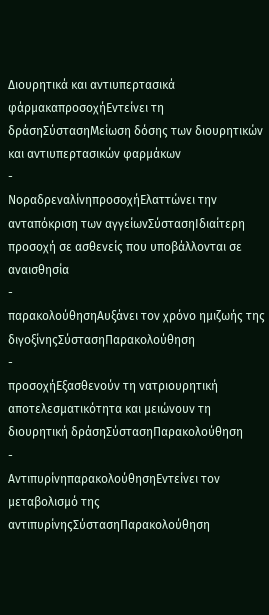Διουρητικά και αντιυπερτασικά φάρμακαπροσοχήΕντείνει τη δράσηΣύστασηΜείωση δόσης των διουρητικών και αντιυπερτασικών φαρμάκων
-
ΝοραδρεναλίνηπροσοχήΕλαττώνει την ανταπόκριση των αγγείωνΣύστασηΙδιαίτερη προσοχή σε ασθενείς που υποβάλλονται σε αναισθησία
-
παρακολούθησηΑυξάνει τον χρόνο ημιζωής της διγοξίνηςΣύστασηΠαρακολούθηση
-
προσοχήΕξασθενούν τη νατριουρητική αποτελεσματικότητα και μειώνουν τη διουρητική δράσηΣύστασηΠαρακολούθηση
-
ΑντιπυρίνηπαρακολούθησηΕντείνει τον μεταβολισμό της αντιπυρίνηςΣύστασηΠαρακολούθηση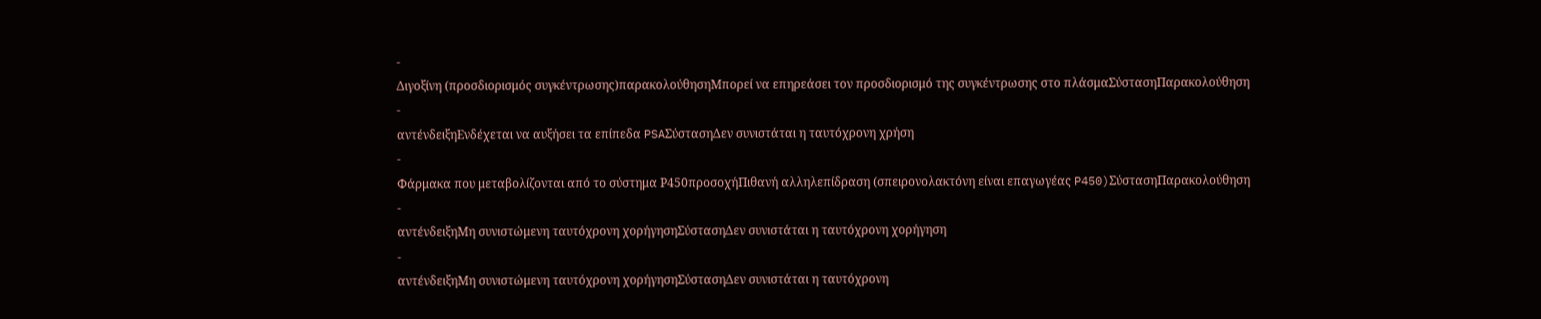-
Διγοξίνη (προσδιορισμός συγκέντρωσης)παρακολούθησηΜπορεί να επηρεάσει τον προσδιορισμό της συγκέντρωσης στο πλάσμαΣύστασηΠαρακολούθηση
-
αντένδειξηΕνδέχεται να αυξήσει τα επίπεδα PSAΣύστασηΔεν συνιστάται η ταυτόχρονη χρήση
-
Φάρμακα που μεταβολίζονται από το σύστημα Ρ450προσοχήΠιθανή αλληλεπίδραση (σπειρονολακτόνη είναι επαγωγέας P450)ΣύστασηΠαρακολούθηση
-
αντένδειξηΜη συνιστώμενη ταυτόχρονη χορήγησηΣύστασηΔεν συνιστάται η ταυτόχρονη χορήγηση
-
αντένδειξηΜη συνιστώμενη ταυτόχρονη χορήγησηΣύστασηΔεν συνιστάται η ταυτόχρονη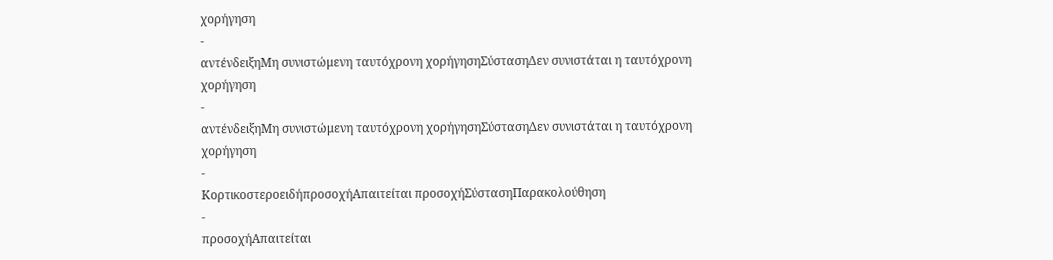χορήγηση
-
αντένδειξηΜη συνιστώμενη ταυτόχρονη χορήγησηΣύστασηΔεν συνιστάται η ταυτόχρονη χορήγηση
-
αντένδειξηΜη συνιστώμενη ταυτόχρονη χορήγησηΣύστασηΔεν συνιστάται η ταυτόχρονη χορήγηση
-
ΚορτικοστεροειδήπροσοχήΑπαιτείται προσοχήΣύστασηΠαρακολούθηση
-
προσοχήΑπαιτείται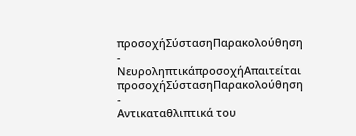προσοχήΣύστασηΠαρακολούθηση
-
ΝευροληπτικάπροσοχήΑπαιτείται προσοχήΣύστασηΠαρακολούθηση
-
Αντικαταθλιπτικά του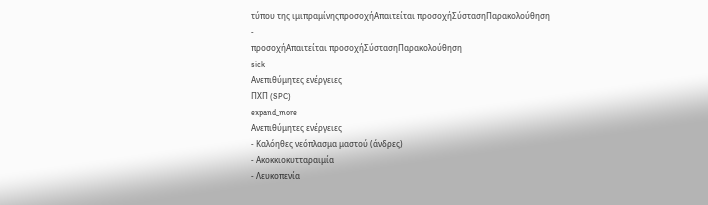τύπου της ιμιπραμίνηςπροσοχήΑπαιτείται προσοχήΣύστασηΠαρακολούθηση
-
προσοχήΑπαιτείται προσοχήΣύστασηΠαρακολούθηση
sick
Ανεπιθύμητες ενέργειες
ΠΧΠ (SPC)
expand_more
Ανεπιθύμητες ενέργειες
- Καλόηθες νεόπλασμα μαστού (άνδρες)
- Ακοκκιοκυτταραιμία
- Λευκοπενία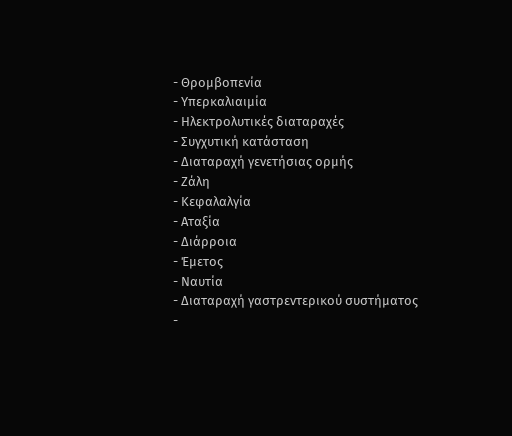- Θρομβοπενία
- Υπερκαλιαιμία
- Ηλεκτρολυτικές διαταραχές
- Συγχυτική κατάσταση
- Διαταραχή γενετήσιας ορμής
- Ζάλη
- Κεφαλαλγία
- Αταξία
- Διάρροια
- Έμετος
- Ναυτία
- Διαταραχή γαστρεντερικού συστήματος
-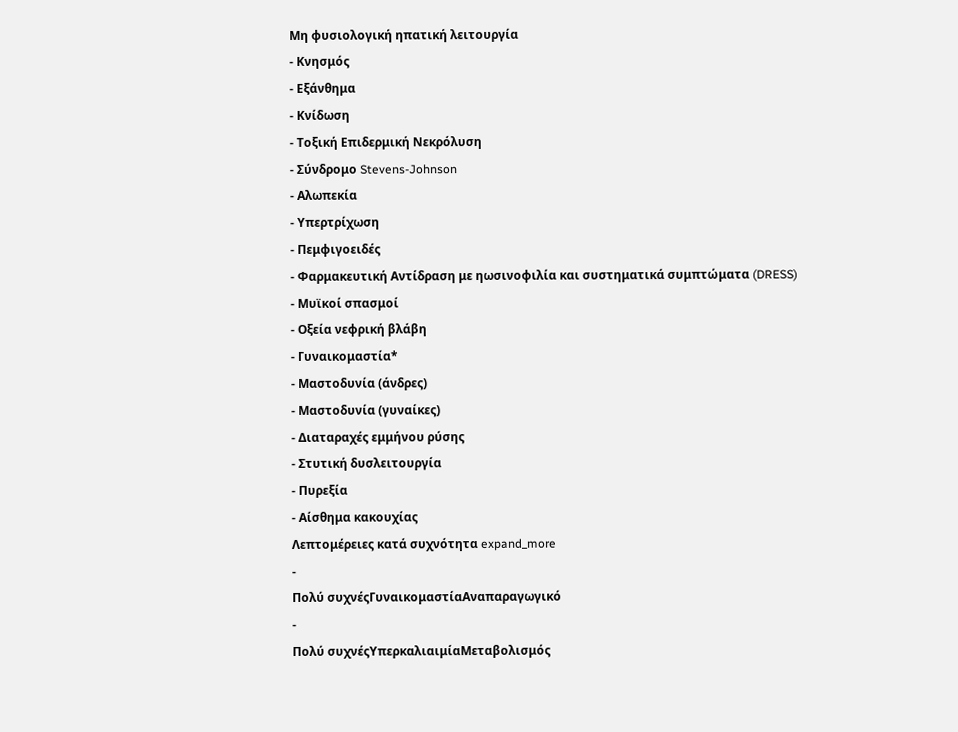Μη φυσιολογική ηπατική λειτουργία
- Κνησμός
- Εξάνθημα
- Κνίδωση
- Τοξική Επιδερμική Νεκρόλυση
- Σύνδρομο Stevens-Johnson
- Αλωπεκία
- Υπερτρίχωση
- Πεμφιγοειδές
- Φαρμακευτική Αντίδραση με ηωσινοφιλία και συστηματικά συμπτώματα (DRESS)
- Μυϊκοί σπασμοί
- Οξεία νεφρική βλάβη
- Γυναικομαστία*
- Μαστοδυνία (άνδρες)
- Μαστοδυνία (γυναίκες)
- Διαταραχές εμμήνου ρύσης
- Στυτική δυσλειτουργία
- Πυρεξία
- Αίσθημα κακουχίας
Λεπτομέρειες κατά συχνότητα expand_more
-
Πολύ συχνέςΓυναικομαστίαΑναπαραγωγικό
-
Πολύ συχνέςΥπερκαλιαιμίαΜεταβολισμός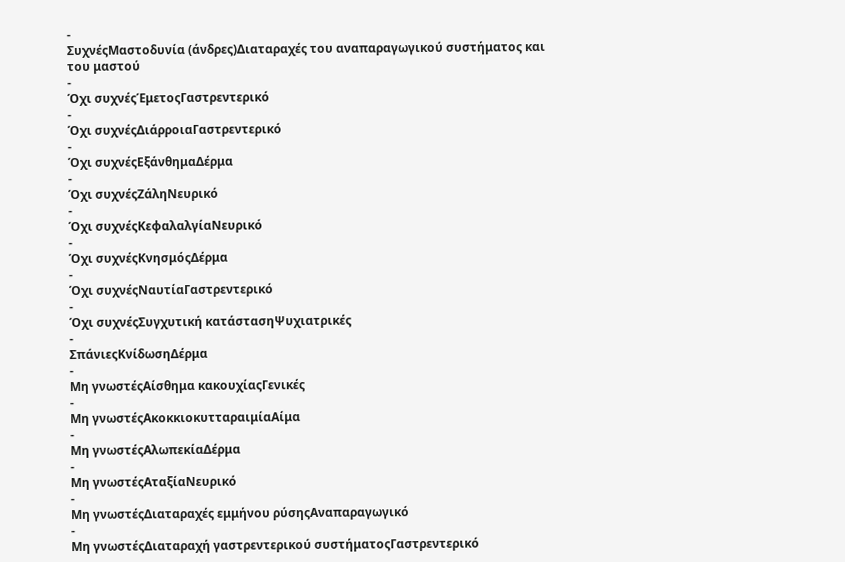-
ΣυχνέςΜαστοδυνία (άνδρες)Διαταραχές του αναπαραγωγικού συστήματος και του μαστού
-
Όχι συχνέςΈμετοςΓαστρεντερικό
-
Όχι συχνέςΔιάρροιαΓαστρεντερικό
-
Όχι συχνέςΕξάνθημαΔέρμα
-
Όχι συχνέςΖάληΝευρικό
-
Όχι συχνέςΚεφαλαλγίαΝευρικό
-
Όχι συχνέςΚνησμόςΔέρμα
-
Όχι συχνέςΝαυτίαΓαστρεντερικό
-
Όχι συχνέςΣυγχυτική κατάστασηΨυχιατρικές
-
ΣπάνιεςΚνίδωσηΔέρμα
-
Μη γνωστέςΑίσθημα κακουχίαςΓενικές
-
Μη γνωστέςΑκοκκιοκυτταραιμίαΑίμα
-
Μη γνωστέςΑλωπεκίαΔέρμα
-
Μη γνωστέςΑταξίαΝευρικό
-
Μη γνωστέςΔιαταραχές εμμήνου ρύσηςΑναπαραγωγικό
-
Μη γνωστέςΔιαταραχή γαστρεντερικού συστήματοςΓαστρεντερικό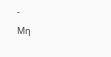-
Μη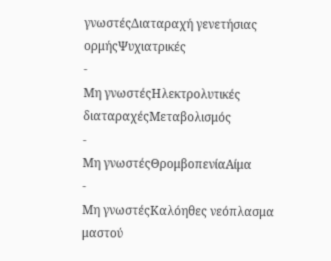γνωστέςΔιαταραχή γενετήσιας ορμήςΨυχιατρικές
-
Μη γνωστέςΗλεκτρολυτικές διαταραχέςΜεταβολισμός
-
Μη γνωστέςΘρομβοπενίαΑίμα
-
Μη γνωστέςΚαλόηθες νεόπλασμα μαστού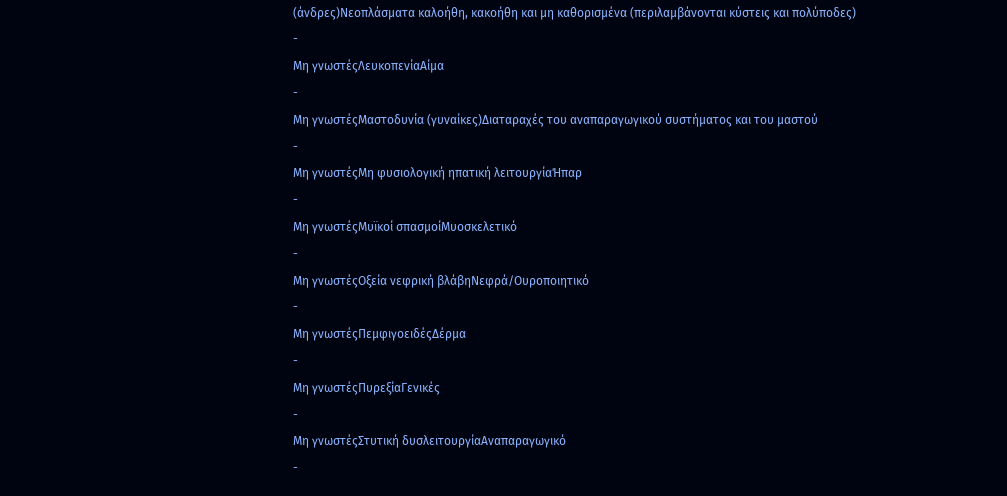(άνδρες)Νεοπλάσματα καλοήθη, κακοήθη και μη καθορισμένα (περιλαμβάνονται κύστεις και πολύποδες)
-
Μη γνωστέςΛευκοπενίαΑίμα
-
Μη γνωστέςΜαστοδυνία (γυναίκες)Διαταραχές του αναπαραγωγικού συστήματος και του μαστού
-
Μη γνωστέςΜη φυσιολογική ηπατική λειτουργίαΉπαρ
-
Μη γνωστέςΜυϊκοί σπασμοίΜυοσκελετικό
-
Μη γνωστέςΟξεία νεφρική βλάβηΝεφρά/Ουροποιητικό
-
Μη γνωστέςΠεμφιγοειδέςΔέρμα
-
Μη γνωστέςΠυρεξίαΓενικές
-
Μη γνωστέςΣτυτική δυσλειτουργίαΑναπαραγωγικό
-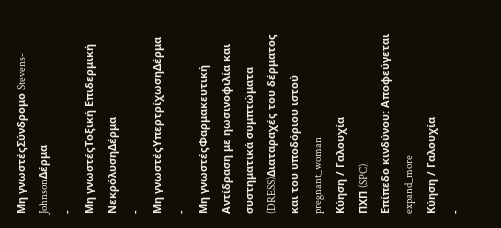Μη γνωστέςΣύνδρομο Stevens-JohnsonΔέρμα
-
Μη γνωστέςΤοξική Επιδερμική ΝεκρόλυσηΔέρμα
-
Μη γνωστέςΥπερτρίχωσηΔέρμα
-
Μη γνωστέςΦαρμακευτική Αντίδραση με ηωσινοφιλία και συστηματικά συμπτώματα (DRESS)Διαταραχές του δέρματος και του υποδόριου ιστού
pregnant_woman
Κύηση / Γαλουχία
ΠΧΠ (SPC)
Επίπεδο κινδύνου: Αποφεύγεται
expand_more
Κύηση / Γαλουχία
-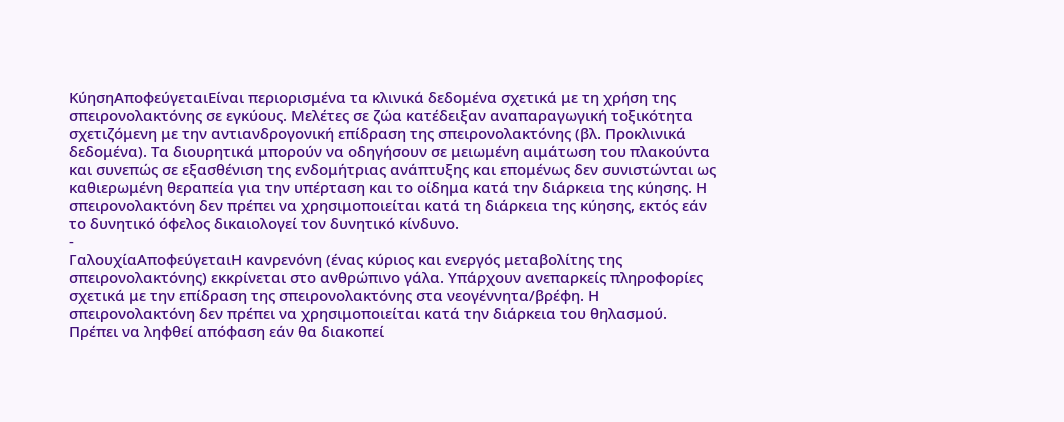ΚύησηΑποφεύγεταιΕίναι περιορισμένα τα κλινικά δεδομένα σχετικά με τη χρήση της σπειρονολακτόνης σε εγκύους. Μελέτες σε ζώα κατέδειξαν αναπαραγωγική τοξικότητα σχετιζόμενη με την αντιανδρογονική επίδραση της σπειρονολακτόνης (βλ. Προκλινικά δεδομένα). Τα διουρητικά μπορούν να οδηγήσουν σε μειωμένη αιμάτωση του πλακούντα και συνεπώς σε εξασθένιση της ενδομήτριας ανάπτυξης και επομένως δεν συνιστώνται ως καθιερωμένη θεραπεία για την υπέρταση και το οίδημα κατά την διάρκεια της κύησης. Η σπειρονολακτόνη δεν πρέπει να χρησιμοποιείται κατά τη διάρκεια της κύησης, εκτός εάν το δυνητικό όφελος δικαιολογεί τον δυνητικό κίνδυνο.
-
ΓαλουχίαΑποφεύγεταιΗ κανρενόνη (ένας κύριος και ενεργός μεταβολίτης της σπειρονολακτόνης) εκκρίνεται στο ανθρώπινο γάλα. Υπάρχουν ανεπαρκείς πληροφορίες σχετικά με την επίδραση της σπειρονολακτόνης στα νεογέννητα/βρέφη. Η σπειρονολακτόνη δεν πρέπει να χρησιμοποιείται κατά την διάρκεια του θηλασμού. Πρέπει να ληφθεί απόφαση εάν θα διακοπεί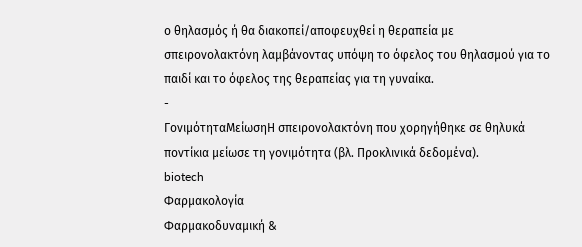ο θηλασμός ή θα διακοπεί/αποφευχθεί η θεραπεία με σπειρονολακτόνη λαμβάνοντας υπόψη το όφελος του θηλασμού για το παιδί και το όφελος της θεραπείας για τη γυναίκα.
-
ΓονιμότηταΜείωσηΗ σπειρονολακτόνη που χορηγήθηκε σε θηλυκά ποντίκια μείωσε τη γονιμότητα (βλ. Προκλινικά δεδομένα).
biotech
Φαρμακολογία
Φαρμακοδυναμική &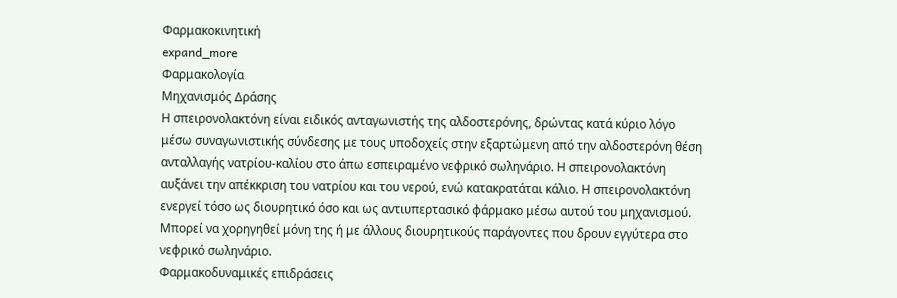Φαρμακοκινητική
expand_more
Φαρμακολογία
Μηχανισμός Δράσης
Η σπειρονολακτόνη είναι ειδικός ανταγωνιστής της αλδοστερόνης, δρώντας κατά κύριο λόγο μέσω συναγωνιστικής σύνδεσης με τους υποδοχείς στην εξαρτώμενη από την αλδοστερόνη θέση ανταλλαγής νατρίου-καλίου στο άπω εσπειραμένο νεφρικό σωληνάριο. Η σπειρονολακτόνη αυξάνει την απέκκριση του νατρίου και του νερού, ενώ κατακρατάται κάλιο. Η σπειρονολακτόνη ενεργεί τόσο ως διουρητικό όσο και ως αντιυπερτασικό φάρμακο μέσω αυτού του μηχανισμού. Μπορεί να χορηγηθεί μόνη της ή με άλλους διουρητικούς παράγοντες που δρουν εγγύτερα στο νεφρικό σωληνάριο.
Φαρμακοδυναμικές επιδράσεις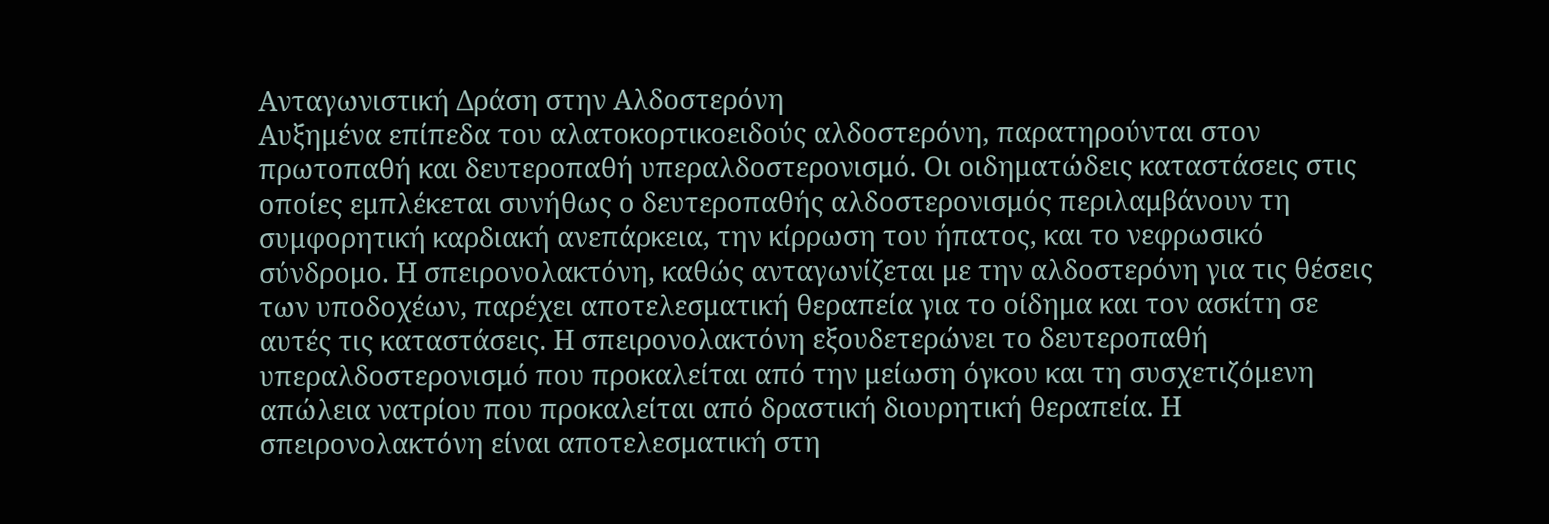Ανταγωνιστική Δράση στην Αλδοστερόνη
Αυξημένα επίπεδα του αλατοκορτικοειδούς αλδοστερόνη, παρατηρούνται στον πρωτοπαθή και δευτεροπαθή υπεραλδοστερονισμό. Οι οιδηματώδεις καταστάσεις στις οποίες εμπλέκεται συνήθως ο δευτεροπαθής αλδοστερονισμός περιλαμβάνουν τη συμφορητική καρδιακή ανεπάρκεια, την κίρρωση του ήπατος, και το νεφρωσικό σύνδρομο. Η σπειρονολακτόνη, καθώς ανταγωνίζεται με την αλδοστερόνη για τις θέσεις των υποδοχέων, παρέχει αποτελεσματική θεραπεία για το οίδημα και τον ασκίτη σε αυτές τις καταστάσεις. Η σπειρονολακτόνη εξουδετερώνει το δευτεροπαθή υπεραλδοστερονισμό που προκαλείται από την μείωση όγκου και τη συσχετιζόμενη απώλεια νατρίου που προκαλείται από δραστική διουρητική θεραπεία. Η σπειρονολακτόνη είναι αποτελεσματική στη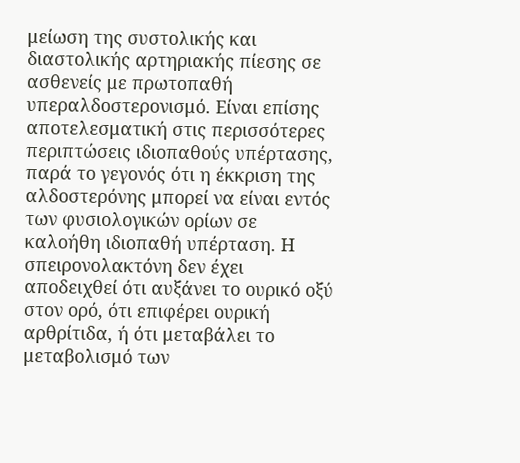μείωση της συστολικής και διαστολικής αρτηριακής πίεσης σε ασθενείς με πρωτοπαθή υπεραλδοστερονισμό. Είναι επίσης αποτελεσματική στις περισσότερες περιπτώσεις ιδιοπαθούς υπέρτασης, παρά το γεγονός ότι η έκκριση της αλδοστερόνης μπορεί να είναι εντός των φυσιολογικών ορίων σε καλοήθη ιδιοπαθή υπέρταση. Η σπειρονολακτόνη δεν έχει αποδειχθεί ότι αυξάνει το ουρικό οξύ στον ορό, ότι επιφέρει ουρική αρθρίτιδα, ή ότι μεταβάλει το μεταβολισμό των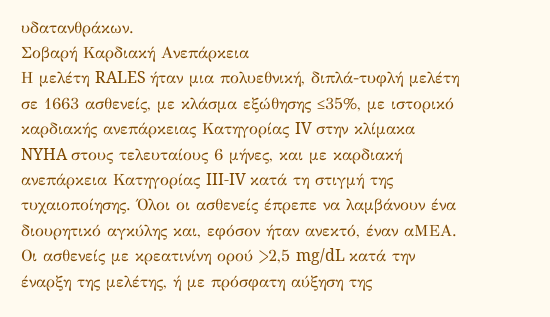υδατανθράκων.
Σοβαρή Καρδιακή Ανεπάρκεια
Η μελέτη RALES ήταν μια πολυεθνική, διπλά-τυφλή μελέτη σε 1663 ασθενείς, με κλάσμα εξώθησης ≤35%, με ιστορικό καρδιακής ανεπάρκειας Κατηγορίας IV στην κλίμακα NYHA στους τελευταίους 6 μήνες, και με καρδιακή ανεπάρκεια Κατηγορίας III-IV κατά τη στιγμή της τυχαιοποίησης. Όλοι οι ασθενείς έπρεπε να λαμβάνουν ένα διουρητικό αγκύλης και, εφόσον ήταν ανεκτό, έναν αΜΕΑ. Οι ασθενείς με κρεατινίνη ορού >2,5 mg/dL κατά την έναρξη της μελέτης, ή με πρόσφατη αύξηση της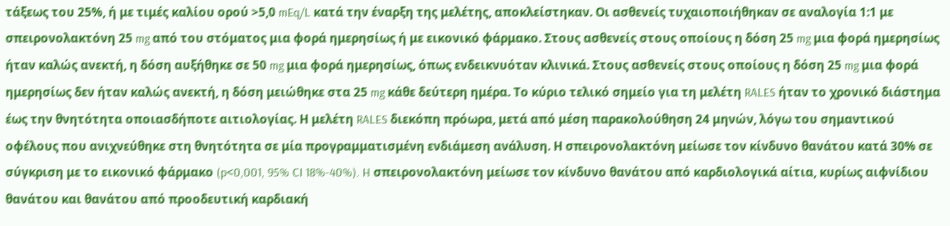τάξεως του 25%, ή με τιμές καλίου ορού >5,0 mEq/L κατά την έναρξη της μελέτης, αποκλείστηκαν. Οι ασθενείς τυχαιοποιήθηκαν σε αναλογία 1:1 με σπειρονολακτόνη 25 mg από του στόματος μια φορά ημερησίως ή με εικονικό φάρμακο. Στους ασθενείς στους οποίους η δόση 25 mg μια φορά ημερησίως ήταν καλώς ανεκτή, η δόση αυξήθηκε σε 50 mg μια φορά ημερησίως, όπως ενδεικνυόταν κλινικά. Στους ασθενείς στους οποίους η δόση 25 mg μια φορά ημερησίως δεν ήταν καλώς ανεκτή, η δόση μειώθηκε στα 25 mg κάθε δεύτερη ημέρα. Το κύριο τελικό σημείο για τη μελέτη RALES ήταν το χρονικό διάστημα έως την θνητότητα οποιασδήποτε αιτιολογίας. Η μελέτη RALES διεκόπη πρόωρα, μετά από μέση παρακολούθηση 24 μηνών, λόγω του σημαντικού οφέλους που ανιχνεύθηκε στη θνητότητα σε μία προγραμματισμένη ενδιάμεση ανάλυση. Η σπειρονολακτόνη μείωσε τον κίνδυνο θανάτου κατά 30% σε σύγκριση με το εικονικό φάρμακο (p<0,001, 95% CI 18%-40%). H σπειρονολακτόνη μείωσε τον κίνδυνο θανάτου από καρδιολογικά αίτια, κυρίως αιφνίδιου θανάτου και θανάτου από προοδευτική καρδιακή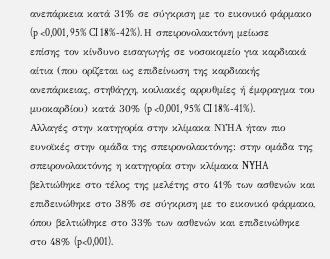ανεπάρκεια κατά 31% σε σύγκριση με το εικονικό φάρμακο (p <0,001, 95% CI 18%-42%). Η σπειρονολακτόνη μείωσε επίσης τον κίνδυνο εισαγωγής σε νοσοκομείο για καρδιακά αίτια (που ορίζεται ως επιδείνωση της καρδιακής ανεπάρκειας, στηθάγχη, κοιλιακές αρρυθμίες ή έμφραγμα του μυοκαρδίου) κατά 30% (p <0,001, 95% CI 18%-41%). Αλλαγές στην κατηγορία στην κλίμακα ΝΥΗΑ ήταν πιο ευνοϊκές στην ομάδα της σπειρονολακτόνης: στην ομάδα της σπειρονολακτόνης η κατηγορία στην κλίμακα NYHA βελτιώθηκε στο τέλος της μελέτης στο 41% των ασθενών και επιδεινώθηκε στο 38% σε σύγκριση με το εικονικό φάρμακο, όπου βελτιώθηκε στο 33% των ασθενών και επιδεινώθηκε στο 48% (p<0,001).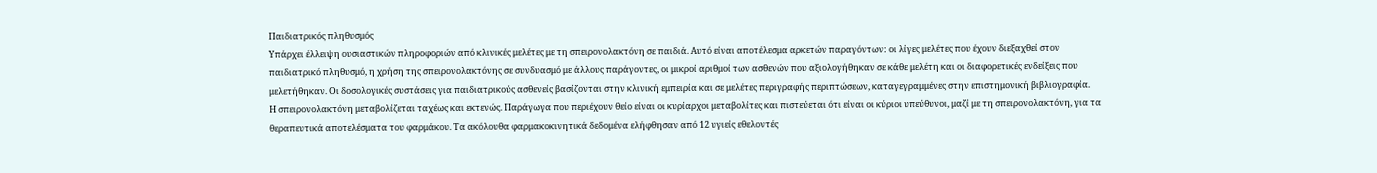Παιδιατρικός πληθυσμός
Υπάρχει έλλειψη ουσιαστικών πληροφοριών από κλινικές μελέτες με τη σπειρονολακτόνη σε παιδιά. Αυτό είναι αποτέλεσμα αρκετών παραγόντων: οι λίγες μελέτες που έχουν διεξαχθεί στον παιδιατρικό πληθυσμό, η χρήση της σπειρονολακτόνης σε συνδυασμό με άλλους παράγοντες, οι μικροί αριθμοί των ασθενών που αξιολογήθηκαν σε κάθε μελέτη και οι διαφορετικές ενδείξεις που μελετήθηκαν. Οι δοσολογικές συστάσεις για παιδιατρικούς ασθενείς βασίζονται στην κλινική εμπειρία και σε μελέτες περιγραφής περιπτώσεων, καταγεγραμμένες στην επιστημονική βιβλιογραφία.
Η σπειρονολακτόνη μεταβολίζεται ταχέως και εκτενώς. Παράγωγα που περιέχουν θείο είναι οι κυρίαρχοι μεταβολίτες και πιστεύεται ότι είναι οι κύριοι υπεύθυνοι, μαζί με τη σπειρονολακτόνη, για τα θεραπευτικά αποτελέσματα του φαρμάκου. Τα ακόλουθα φαρμακοκινητικά δεδομένα ελήφθησαν από 12 υγιείς εθελοντές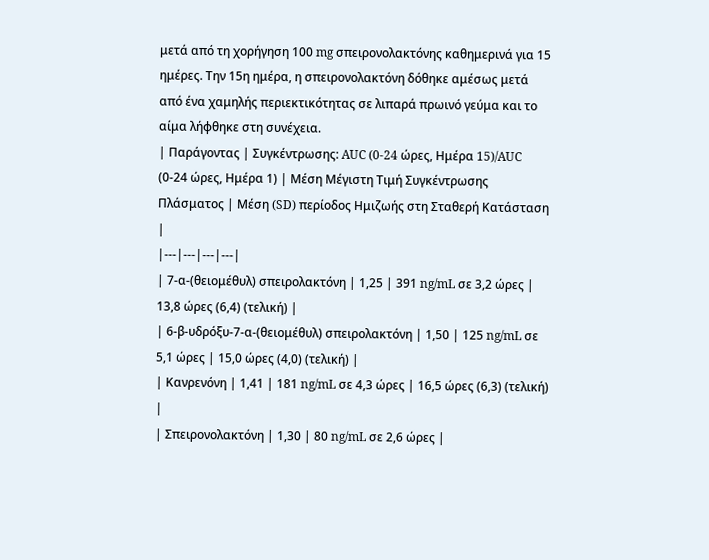μετά από τη χορήγηση 100 mg σπειρονολακτόνης καθημερινά για 15 ημέρες. Την 15η ημέρα, η σπειρονολακτόνη δόθηκε αμέσως μετά από ένα χαμηλής περιεκτικότητας σε λιπαρά πρωινό γεύμα και το αίμα λήφθηκε στη συνέχεια.
| Παράγοντας | Συγκέντρωσης: AUC (0-24 ώρες, Ημέρα 15)/AUC (0-24 ώρες, Ημέρα 1) | Μέση Μέγιστη Τιμή Συγκέντρωσης Πλάσματος | Μέση (SD) περίοδος Ημιζωής στη Σταθερή Κατάσταση |
|---|---|---|---|
| 7-α-(θειομέθυλ) σπειρολακτόνη | 1,25 | 391 ng/mL σε 3,2 ώρες | 13,8 ώρες (6,4) (τελική) |
| 6-β-υδρόξυ-7-α-(θειομέθυλ) σπειρολακτόνη | 1,50 | 125 ng/mL σε 5,1 ώρες | 15,0 ώρες (4,0) (τελική) |
| Κανρενόνη | 1,41 | 181 ng/mL σε 4,3 ώρες | 16,5 ώρες (6,3) (τελική) |
| Σπειρονολακτόνη | 1,30 | 80 ng/mL σε 2,6 ώρες |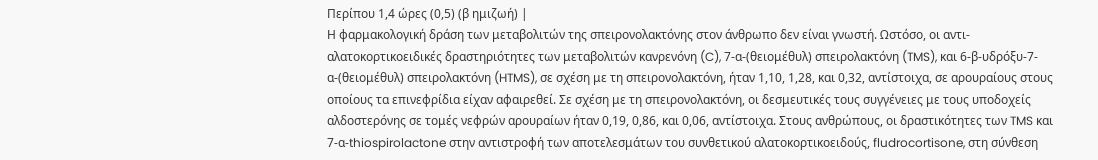Περίπου 1,4 ώρες (0,5) (β ημιζωή) |
Η φαρμακολογική δράση των μεταβολιτών της σπειρονολακτόνης στον άνθρωπο δεν είναι γνωστή. Ωστόσο, οι αντι-αλατοκορτικοειδικές δραστηριότητες των μεταβολιτών κανρενόνη (C), 7-α-(θειομέθυλ) σπειρολακτόνη (TMS), και 6-β-υδρόξυ-7-α-(θειομέθυλ) σπειρολακτόνη (HTMS), σε σχέση με τη σπειρονολακτόνη, ήταν 1,10, 1,28, και 0,32, αντίστοιχα, σε αρουραίους στους οποίους τα επινεφρίδια είχαν αφαιρεθεί. Σε σχέση με τη σπειρονολακτόνη, οι δεσμευτικές τους συγγένειες με τους υποδοχείς αλδοστερόνης σε τομές νεφρών αρουραίων ήταν 0,19, 0,86, και 0,06, αντίστοιχα. Στους ανθρώπους, οι δραστικότητες των TMS και 7-α-thiospirolactone στην αντιστροφή των αποτελεσμάτων του συνθετικού αλατοκορτικοειδούς, fludrocortisone, στη σύνθεση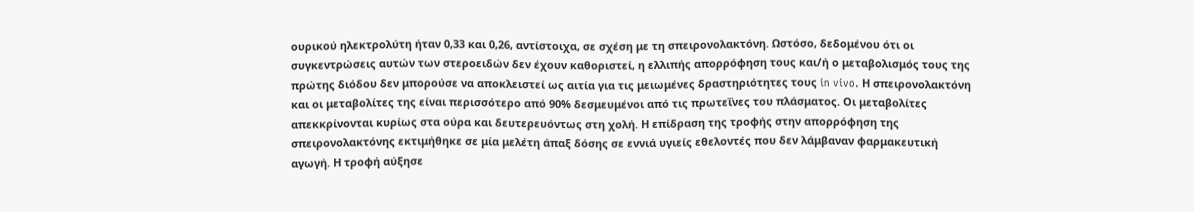ουρικού ηλεκτρολύτη ήταν 0,33 και 0,26, αντίστοιχα, σε σχέση με τη σπειρονολακτόνη. Ωστόσο, δεδομένου ότι οι συγκεντρώσεις αυτών των στεροειδών δεν έχουν καθοριστεί, η ελλιπής απορρόφηση τους και/ή ο μεταβολισμός τους της πρώτης διόδου δεν μπορούσε να αποκλειστεί ως αιτία για τις μειωμένες δραστηριότητες τους in vivo. Η σπειρονολακτόνη και οι μεταβολίτες της είναι περισσότερο από 90% δεσμευμένοι από τις πρωτεΐνες του πλάσματος. Οι μεταβολίτες απεκκρίνονται κυρίως στα ούρα και δευτερευόντως στη χολή. Η επίδραση της τροφής στην απορρόφηση της σπειρονολακτόνης εκτιμήθηκε σε μία μελέτη άπαξ δόσης σε εννιά υγιείς εθελοντές που δεν λάμβαναν φαρμακευτική αγωγή. Η τροφή αύξησε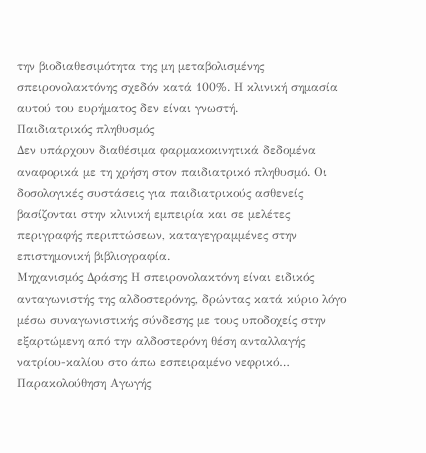την βιοδιαθεσιμότητα της μη μεταβολισμένης σπειρονολακτόνης σχεδόν κατά 100%. Η κλινική σημασία αυτού του ευρήματος δεν είναι γνωστή.
Παιδιατρικός πληθυσμός
Δεν υπάρχουν διαθέσιμα φαρμακοκινητικά δεδομένα αναφορικά με τη χρήση στον παιδιατρικό πληθυσμό. Οι δοσολογικές συστάσεις για παιδιατρικούς ασθενείς βασίζονται στην κλινική εμπειρία και σε μελέτες περιγραφής περιπτώσεων, καταγεγραμμένες στην επιστημονική βιβλιογραφία.
Μηχανισμός Δράσης Η σπειρονολακτόνη είναι ειδικός ανταγωνιστής της αλδοστερόνης, δρώντας κατά κύριο λόγο μέσω συναγωνιστικής σύνδεσης με τους υποδοχείς στην εξαρτώμενη από την αλδοστερόνη θέση ανταλλαγής νατρίου-καλίου στο άπω εσπειραμένο νεφρικό…
Παρακολούθηση Αγωγής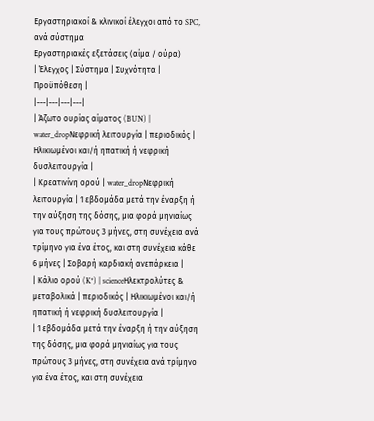Εργαστηριακοί & κλινικοί έλεγχοι από το SPC, ανά σύστημα
Εργαστηριακές εξετάσεις (αίμα / ούρα)
| Έλεγχος | Σύστημα | Συχνότητα | Προϋπόθεση |
|---|---|---|---|
| Άζωτο ουρίας αίματος (BUN) | water_dropΝεφρική λειτουργία | περιοδικός | Ηλικιωμένοι και/ή ηπατική ή νεφρική δυσλειτουργία |
| Κρεατινίνη ορού | water_dropΝεφρική λειτουργία | 1 εβδομάδα μετά την έναρξη ή την αύξηση της δόσης, μια φορά μηνιαίως για τους πρώτους 3 μήνες, στη συνέχεια ανά τρίμηνο για ένα έτος, και στη συνέχεια κάθε 6 μήνες | Σοβαρή καρδιακή ανεπάρκεια |
| Κάλιο ορού (K⁺) | scienceΗλεκτρολύτες & μεταβολικά | περιοδικός | Ηλικιωμένοι και/ή ηπατική ή νεφρική δυσλειτουργία |
| 1 εβδομάδα μετά την έναρξη ή την αύξηση της δόσης, μια φορά μηνιαίως για τους πρώτους 3 μήνες, στη συνέχεια ανά τρίμηνο για ένα έτος, και στη συνέχεια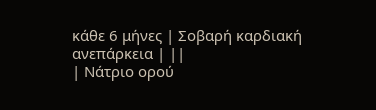κάθε 6 μήνες | Σοβαρή καρδιακή ανεπάρκεια | ||
| Νάτριο ορού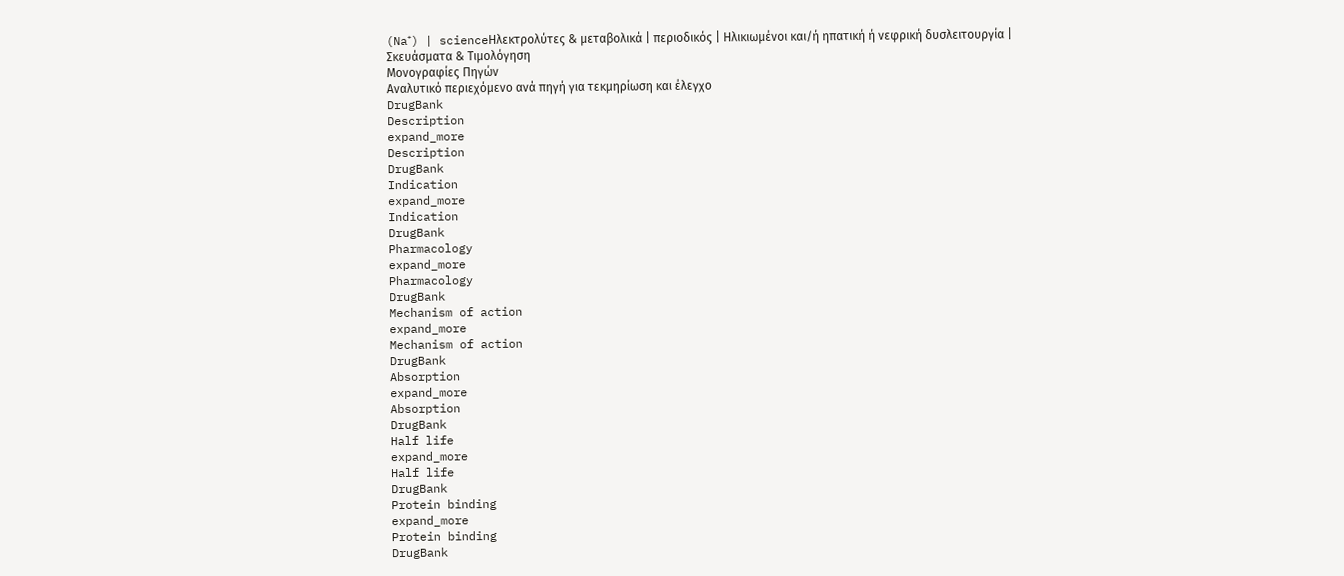(Na⁺) | scienceΗλεκτρολύτες & μεταβολικά | περιοδικός | Ηλικιωμένοι και/ή ηπατική ή νεφρική δυσλειτουργία |
Σκευάσματα & Τιμολόγηση
Μονογραφίες Πηγών
Αναλυτικό περιεχόμενο ανά πηγή για τεκμηρίωση και έλεγχο
DrugBank
Description
expand_more
Description
DrugBank
Indication
expand_more
Indication
DrugBank
Pharmacology
expand_more
Pharmacology
DrugBank
Mechanism of action
expand_more
Mechanism of action
DrugBank
Absorption
expand_more
Absorption
DrugBank
Half life
expand_more
Half life
DrugBank
Protein binding
expand_more
Protein binding
DrugBank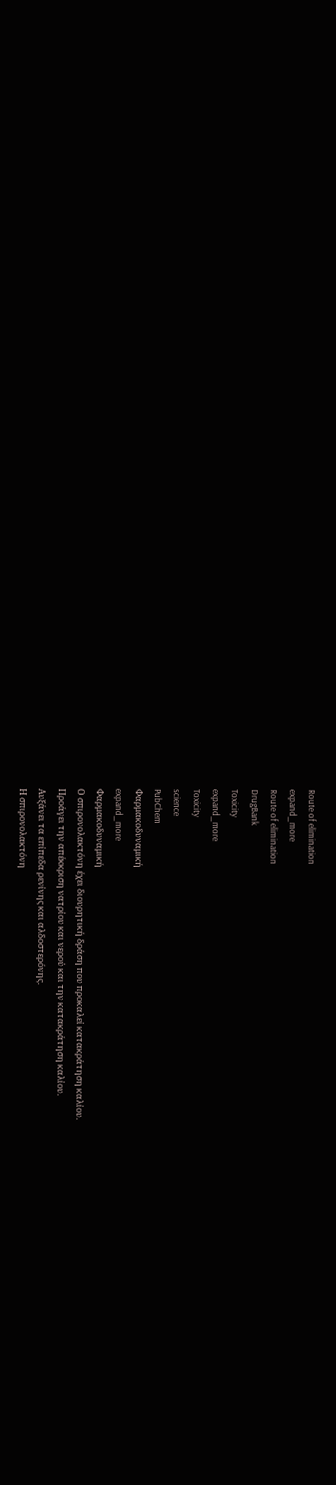Route of elimination
expand_more
Route of elimination
DrugBank
Toxicity
expand_more
Toxicity
science
PubChem
Φαρμακοδυναμική
expand_more
Φαρμακοδυναμική
Ο σπιρονολακτόνη έχει διουρητική δράση που προκαλεί κατακράτηση καλίου.
Προάγει την απέκκριση νατρίου και νερού και την κατακράτηση καλίου.
Αυξάνει τα επίπεδα ρενίνης και αλδοστερόνης.
Η σπιρονολακτόνη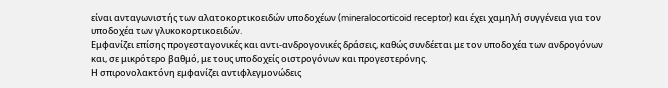είναι ανταγωνιστής των αλατοκορτικοειδών υποδοχέων (mineralocorticoid receptor) και έχει χαμηλή συγγένεια για τον υποδοχέα των γλυκοκορτικοειδών.
Εμφανίζει επίσης προγεσταγονικές και αντι-ανδρογονικές δράσεις, καθώς συνδέεται με τον υποδοχέα των ανδρογόνων και, σε μικρότερο βαθμό, με τους υποδοχείς οιστρογόνων και προγεστερόνης.
Η σπιρονολακτόνη εμφανίζει αντιφλεγμονώδεις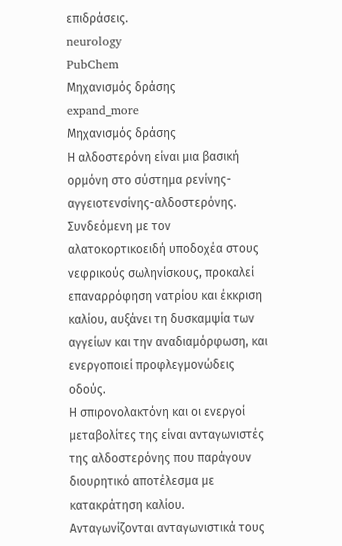επιδράσεις.
neurology
PubChem
Μηχανισμός δράσης
expand_more
Μηχανισμός δράσης
Η αλδοστερόνη είναι μια βασική ορμόνη στο σύστημα ρενίνης-αγγειοτενσίνης-αλδοστερόνης. Συνδεόμενη με τον αλατοκορτικοειδή υποδοχέα στους νεφρικούς σωληνίσκους, προκαλεί επαναρρόφηση νατρίου και έκκριση καλίου, αυξάνει τη δυσκαμψία των αγγείων και την αναδιαμόρφωση, και ενεργοποιεί προφλεγμονώδεις οδούς.
Η σπιρονολακτόνη και οι ενεργοί μεταβολίτες της είναι ανταγωνιστές της αλδοστερόνης που παράγουν διουρητικό αποτέλεσμα με κατακράτηση καλίου. Ανταγωνίζονται ανταγωνιστικά τους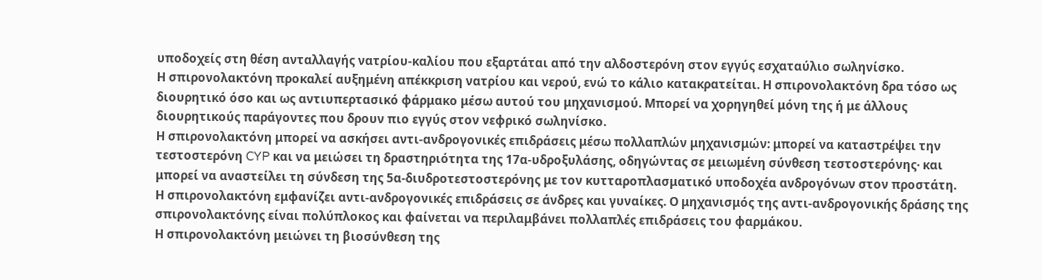υποδοχείς στη θέση ανταλλαγής νατρίου-καλίου που εξαρτάται από την αλδοστερόνη στον εγγύς εσχαταύλιο σωληνίσκο.
Η σπιρονολακτόνη προκαλεί αυξημένη απέκκριση νατρίου και νερού, ενώ το κάλιο κατακρατείται. Η σπιρονολακτόνη δρα τόσο ως διουρητικό όσο και ως αντιυπερτασικό φάρμακο μέσω αυτού του μηχανισμού. Μπορεί να χορηγηθεί μόνη της ή με άλλους διουρητικούς παράγοντες που δρουν πιο εγγύς στον νεφρικό σωληνίσκο.
Η σπιρονολακτόνη μπορεί να ασκήσει αντι-ανδρογονικές επιδράσεις μέσω πολλαπλών μηχανισμών: μπορεί να καταστρέψει την τεστοστερόνη CYP και να μειώσει τη δραστηριότητα της 17α-υδροξυλάσης, οδηγώντας σε μειωμένη σύνθεση τεστοστερόνης· και μπορεί να αναστείλει τη σύνδεση της 5α-διυδροτεστοστερόνης με τον κυτταροπλασματικό υποδοχέα ανδρογόνων στον προστάτη.
Η σπιρονολακτόνη εμφανίζει αντι-ανδρογονικές επιδράσεις σε άνδρες και γυναίκες. Ο μηχανισμός της αντι-ανδρογονικής δράσης της σπιρονολακτόνης είναι πολύπλοκος και φαίνεται να περιλαμβάνει πολλαπλές επιδράσεις του φαρμάκου.
Η σπιρονολακτόνη μειώνει τη βιοσύνθεση της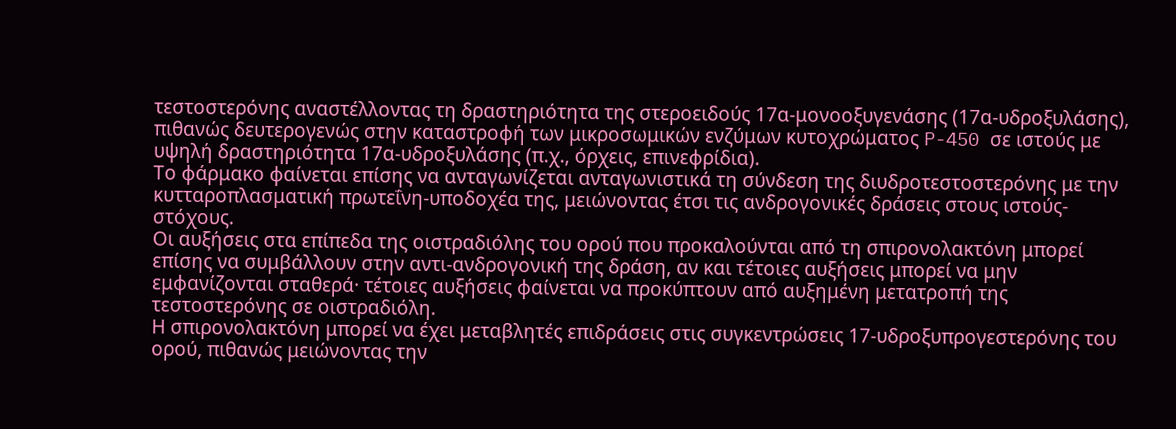τεστοστερόνης αναστέλλοντας τη δραστηριότητα της στεροειδούς 17α-μονοοξυγενάσης (17α-υδροξυλάσης), πιθανώς δευτερογενώς στην καταστροφή των μικροσωμικών ενζύμων κυτοχρώματος P-450 σε ιστούς με υψηλή δραστηριότητα 17α-υδροξυλάσης (π.χ., όρχεις, επινεφρίδια).
Το φάρμακο φαίνεται επίσης να ανταγωνίζεται ανταγωνιστικά τη σύνδεση της διυδροτεστοστερόνης με την κυτταροπλασματική πρωτεΐνη-υποδοχέα της, μειώνοντας έτσι τις ανδρογονικές δράσεις στους ιστούς-στόχους.
Οι αυξήσεις στα επίπεδα της οιστραδιόλης του ορού που προκαλούνται από τη σπιρονολακτόνη μπορεί επίσης να συμβάλλουν στην αντι-ανδρογονική της δράση, αν και τέτοιες αυξήσεις μπορεί να μην εμφανίζονται σταθερά· τέτοιες αυξήσεις φαίνεται να προκύπτουν από αυξημένη μετατροπή της τεστοστερόνης σε οιστραδιόλη.
Η σπιρονολακτόνη μπορεί να έχει μεταβλητές επιδράσεις στις συγκεντρώσεις 17-υδροξυπρογεστερόνης του ορού, πιθανώς μειώνοντας την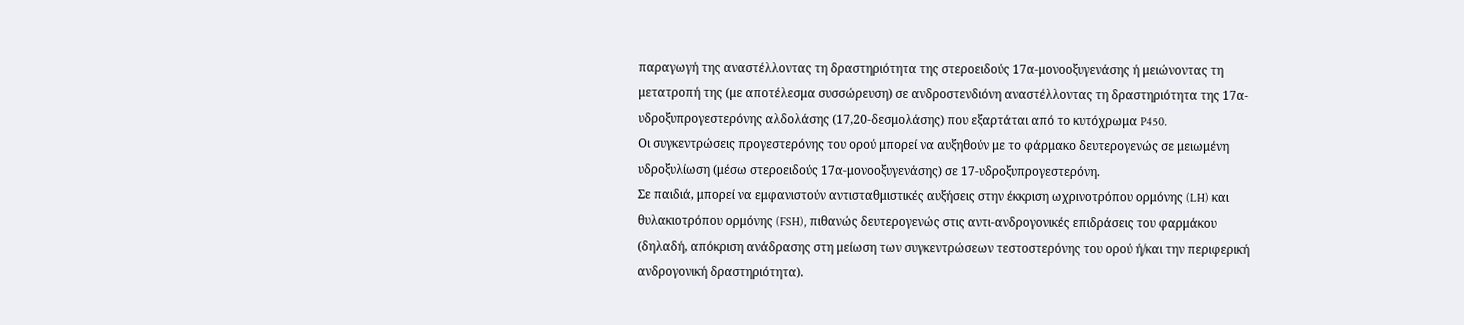παραγωγή της αναστέλλοντας τη δραστηριότητα της στεροειδούς 17α-μονοοξυγενάσης ή μειώνοντας τη μετατροπή της (με αποτέλεσμα συσσώρευση) σε ανδροστενδιόνη αναστέλλοντας τη δραστηριότητα της 17α-υδροξυπρογεστερόνης αλδολάσης (17,20-δεσμολάσης) που εξαρτάται από το κυτόχρωμα P450.
Οι συγκεντρώσεις προγεστερόνης του ορού μπορεί να αυξηθούν με το φάρμακο δευτερογενώς σε μειωμένη υδροξυλίωση (μέσω στεροειδούς 17α-μονοοξυγενάσης) σε 17-υδροξυπρογεστερόνη.
Σε παιδιά, μπορεί να εμφανιστούν αντισταθμιστικές αυξήσεις στην έκκριση ωχρινοτρόπου ορμόνης (LH) και θυλακιοτρόπου ορμόνης (FSH), πιθανώς δευτερογενώς στις αντι-ανδρογονικές επιδράσεις του φαρμάκου (δηλαδή, απόκριση ανάδρασης στη μείωση των συγκεντρώσεων τεστοστερόνης του ορού ή/και την περιφερική ανδρογονική δραστηριότητα).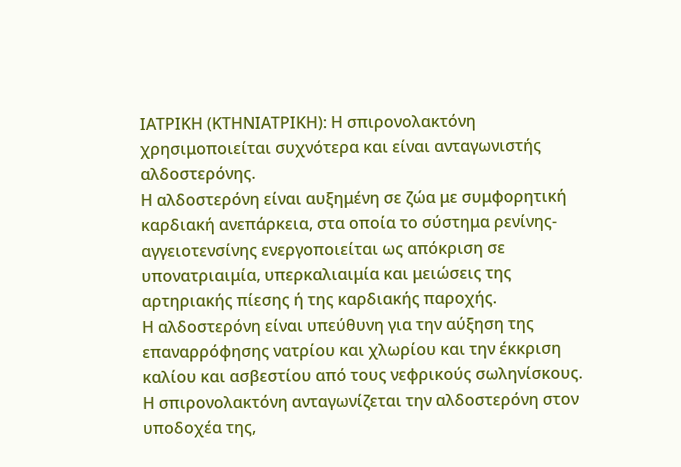ΙΑΤΡΙΚΗ (ΚΤΗΝΙΑΤΡΙΚΗ): Η σπιρονολακτόνη χρησιμοποιείται συχνότερα και είναι ανταγωνιστής αλδοστερόνης.
Η αλδοστερόνη είναι αυξημένη σε ζώα με συμφορητική καρδιακή ανεπάρκεια, στα οποία το σύστημα ρενίνης-αγγειοτενσίνης ενεργοποιείται ως απόκριση σε υπονατριαιμία, υπερκαλιαιμία και μειώσεις της αρτηριακής πίεσης ή της καρδιακής παροχής.
Η αλδοστερόνη είναι υπεύθυνη για την αύξηση της επαναρρόφησης νατρίου και χλωρίου και την έκκριση καλίου και ασβεστίου από τους νεφρικούς σωληνίσκους.
Η σπιρονολακτόνη ανταγωνίζεται την αλδοστερόνη στον υποδοχέα της,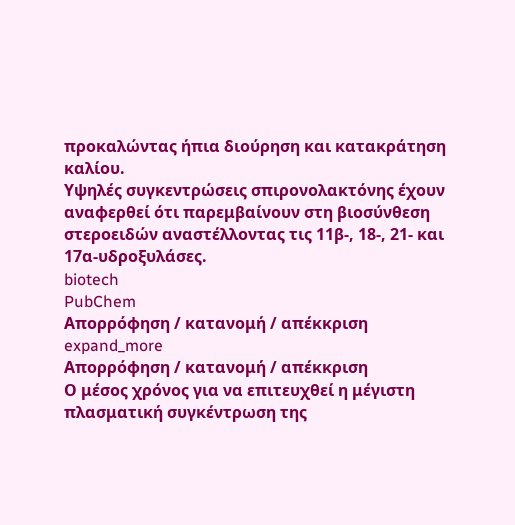προκαλώντας ήπια διούρηση και κατακράτηση καλίου.
Υψηλές συγκεντρώσεις σπιρονολακτόνης έχουν αναφερθεί ότι παρεμβαίνουν στη βιοσύνθεση στεροειδών αναστέλλοντας τις 11β-, 18-, 21- και 17α-υδροξυλάσες.
biotech
PubChem
Απορρόφηση / κατανομή / απέκκριση
expand_more
Απορρόφηση / κατανομή / απέκκριση
Ο μέσος χρόνος για να επιτευχθεί η μέγιστη πλασματική συγκέντρωση της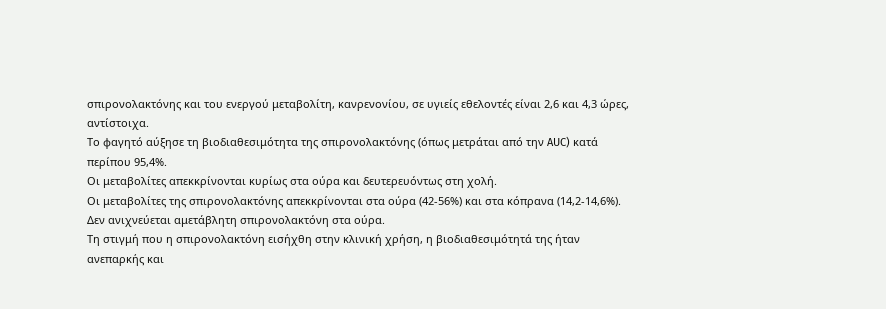σπιρονολακτόνης και του ενεργού μεταβολίτη, κανρενονίου, σε υγιείς εθελοντές είναι 2,6 και 4,3 ώρες, αντίστοιχα.
Το φαγητό αύξησε τη βιοδιαθεσιμότητα της σπιρονολακτόνης (όπως μετράται από την AUC) κατά περίπου 95,4%.
Οι μεταβολίτες απεκκρίνονται κυρίως στα ούρα και δευτερευόντως στη χολή.
Οι μεταβολίτες της σπιρονολακτόνης απεκκρίνονται στα ούρα (42-56%) και στα κόπρανα (14,2-14,6%).
Δεν ανιχνεύεται αμετάβλητη σπιρονολακτόνη στα ούρα.
Τη στιγμή που η σπιρονολακτόνη εισήχθη στην κλινική χρήση, η βιοδιαθεσιμότητά της ήταν ανεπαρκής και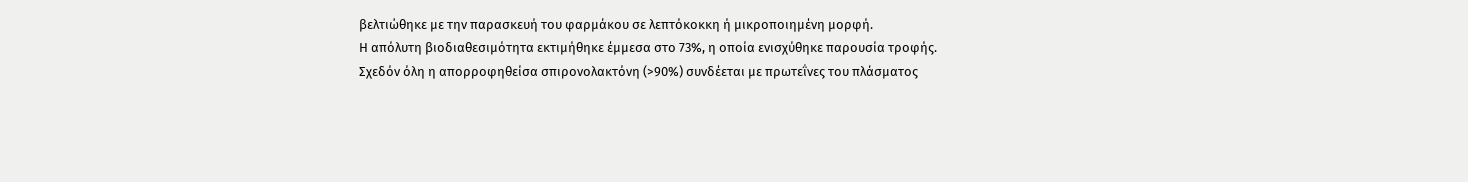βελτιώθηκε με την παρασκευή του φαρμάκου σε λεπτόκοκκη ή μικροποιημένη μορφή.
Η απόλυτη βιοδιαθεσιμότητα εκτιμήθηκε έμμεσα στο 73%, η οποία ενισχύθηκε παρουσία τροφής.
Σχεδόν όλη η απορροφηθείσα σπιρονολακτόνη (>90%) συνδέεται με πρωτεΐνες του πλάσματος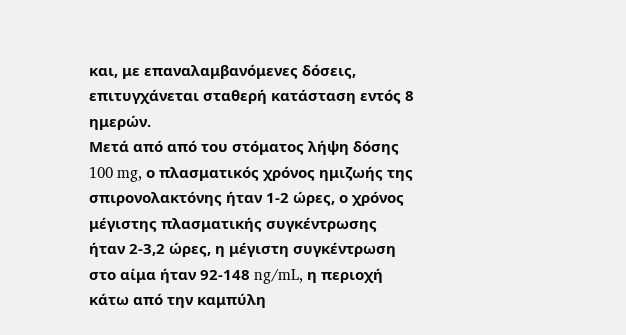και, με επαναλαμβανόμενες δόσεις, επιτυγχάνεται σταθερή κατάσταση εντός 8 ημερών.
Μετά από από του στόματος λήψη δόσης 100 mg, ο πλασματικός χρόνος ημιζωής της σπιρονολακτόνης ήταν 1-2 ώρες, ο χρόνος μέγιστης πλασματικής συγκέντρωσης ήταν 2-3,2 ώρες, η μέγιστη συγκέντρωση στο αίμα ήταν 92-148 ng/mL, η περιοχή κάτω από την καμπύλη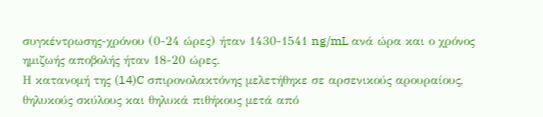συγκέντρωσης-χρόνου (0-24 ώρες) ήταν 1430-1541 ng/mL ανά ώρα και ο χρόνος ημιζωής αποβολής ήταν 18-20 ώρες.
Η κατανομή της (14)C σπιρονολακτόνης μελετήθηκε σε αρσενικούς αρουραίους, θηλυκούς σκύλους και θηλυκά πιθήκους μετά από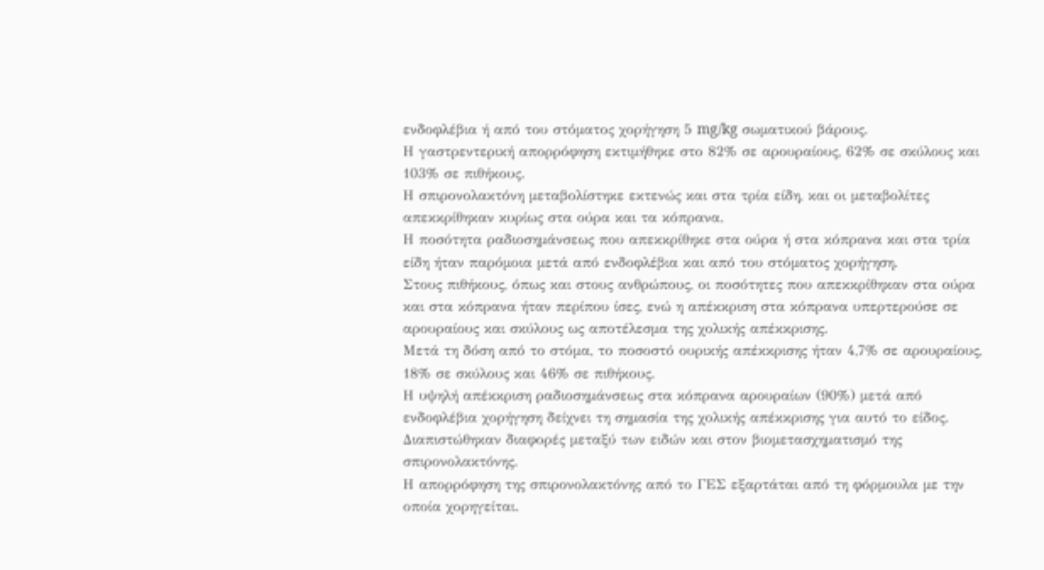ενδοφλέβια ή από του στόματος χορήγηση 5 mg/kg σωματικού βάρους.
Η γαστρεντερική απορρόφηση εκτιμήθηκε στο 82% σε αρουραίους, 62% σε σκύλους και 103% σε πιθήκους.
Η σπιρονολακτόνη μεταβολίστηκε εκτενώς και στα τρία είδη, και οι μεταβολίτες απεκκρίθηκαν κυρίως στα ούρα και τα κόπρανα.
Η ποσότητα ραδιοσημάνσεως που απεκκρίθηκε στα ούρα ή στα κόπρανα και στα τρία είδη ήταν παρόμοια μετά από ενδοφλέβια και από του στόματος χορήγηση.
Στους πιθήκους, όπως και στους ανθρώπους, οι ποσότητες που απεκκρίθηκαν στα ούρα και στα κόπρανα ήταν περίπου ίσες, ενώ η απέκκριση στα κόπρανα υπερτερούσε σε αρουραίους και σκύλους ως αποτέλεσμα της χολικής απέκκρισης.
Μετά τη δόση από το στόμα, το ποσοστό ουρικής απέκκρισης ήταν 4,7% σε αρουραίους, 18% σε σκύλους και 46% σε πιθήκους.
Η υψηλή απέκκριση ραδιοσημάνσεως στα κόπρανα αρουραίων (90%) μετά από ενδοφλέβια χορήγηση δείχνει τη σημασία της χολικής απέκκρισης για αυτό το είδος.
Διαπιστώθηκαν διαφορές μεταξύ των ειδών και στον βιομετασχηματισμό της σπιρονολακτόνης.
Η απορρόφηση της σπιρονολακτόνης από το ΓΕΣ εξαρτάται από τη φόρμουλα με την οποία χορηγείται.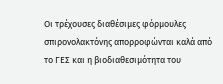Οι τρέχουσες διαθέσιμες φόρμουλες σπιρονολακτόνης απορροφώνται καλά από το ΓΕΣ και η βιοδιαθεσιμότητα του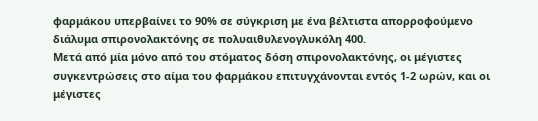φαρμάκου υπερβαίνει το 90% σε σύγκριση με ένα βέλτιστα απορροφούμενο διάλυμα σπιρονολακτόνης σε πολυαιθυλενογλυκόλη 400.
Μετά από μία μόνο από του στόματος δόση σπιρονολακτόνης, οι μέγιστες συγκεντρώσεις στο αίμα του φαρμάκου επιτυγχάνονται εντός 1-2 ωρών, και οι μέγιστες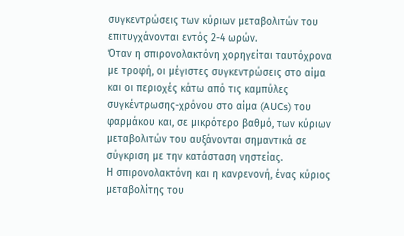συγκεντρώσεις των κύριων μεταβολιτών του επιτυγχάνονται εντός 2-4 ωρών.
Όταν η σπιρονολακτόνη χορηγείται ταυτόχρονα με τροφή, οι μέγιστες συγκεντρώσεις στο αίμα και οι περιοχές κάτω από τις καμπύλες συγκέντρωσης-χρόνου στο αίμα (AUCs) του φαρμάκου και, σε μικρότερο βαθμό, των κύριων μεταβολιτών του αυξάνονται σημαντικά σε σύγκριση με την κατάσταση νηστείας.
Η σπιρονολακτόνη και η κανρενονή, ένας κύριος μεταβολίτης του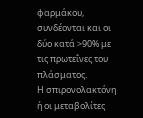φαρμάκου, συνδέονται και οι δύο κατά >90% με τις πρωτεΐνες του πλάσματος.
Η σπιρονολακτόνη ή οι μεταβολίτες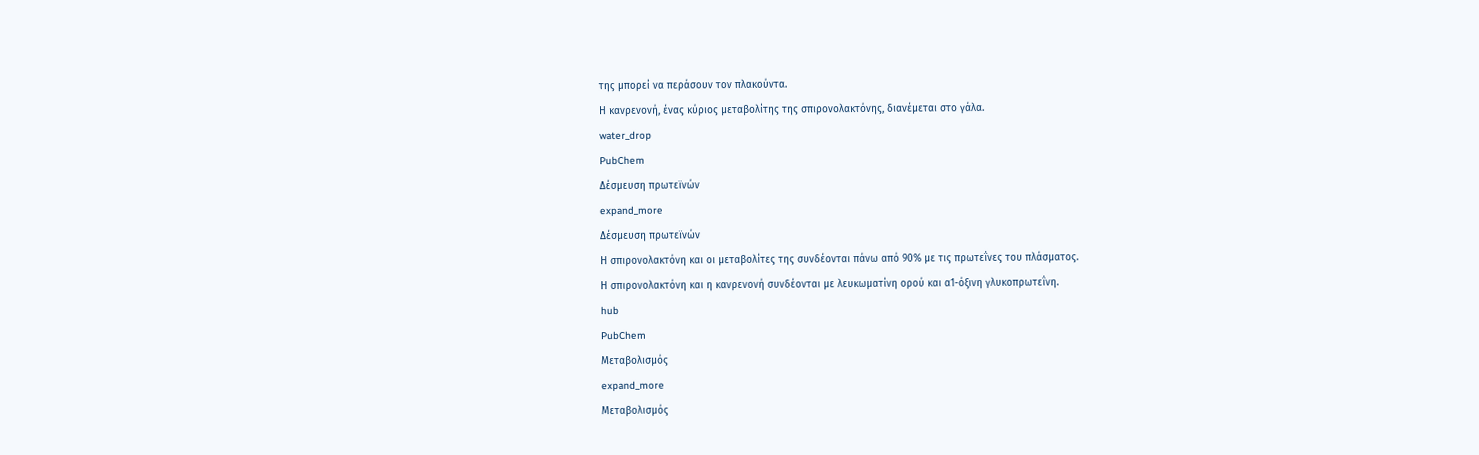της μπορεί να περάσουν τον πλακούντα.
Η κανρενονή, ένας κύριος μεταβολίτης της σπιρονολακτόνης, διανέμεται στο γάλα.
water_drop
PubChem
Δέσμευση πρωτεϊνών
expand_more
Δέσμευση πρωτεϊνών
Η σπιρονολακτόνη και οι μεταβολίτες της συνδέονται πάνω από 90% με τις πρωτεΐνες του πλάσματος.
Η σπιρονολακτόνη και η κανρενονή συνδέονται με λευκωματίνη ορού και α1-όξινη γλυκοπρωτεΐνη.
hub
PubChem
Μεταβολισμός
expand_more
Μεταβολισμός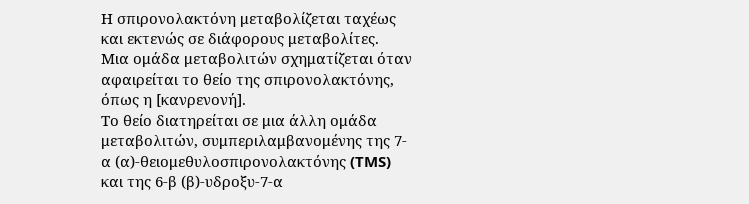Η σπιρονολακτόνη μεταβολίζεται ταχέως και εκτενώς σε διάφορους μεταβολίτες.
Μια ομάδα μεταβολιτών σχηματίζεται όταν αφαιρείται το θείο της σπιρονολακτόνης, όπως η [κανρενονή].
Το θείο διατηρείται σε μια άλλη ομάδα μεταβολιτών, συμπεριλαμβανομένης της 7-α (α)-θειομεθυλοσπιρονολακτόνης (TMS) και της 6-β (β)-υδροξυ-7-α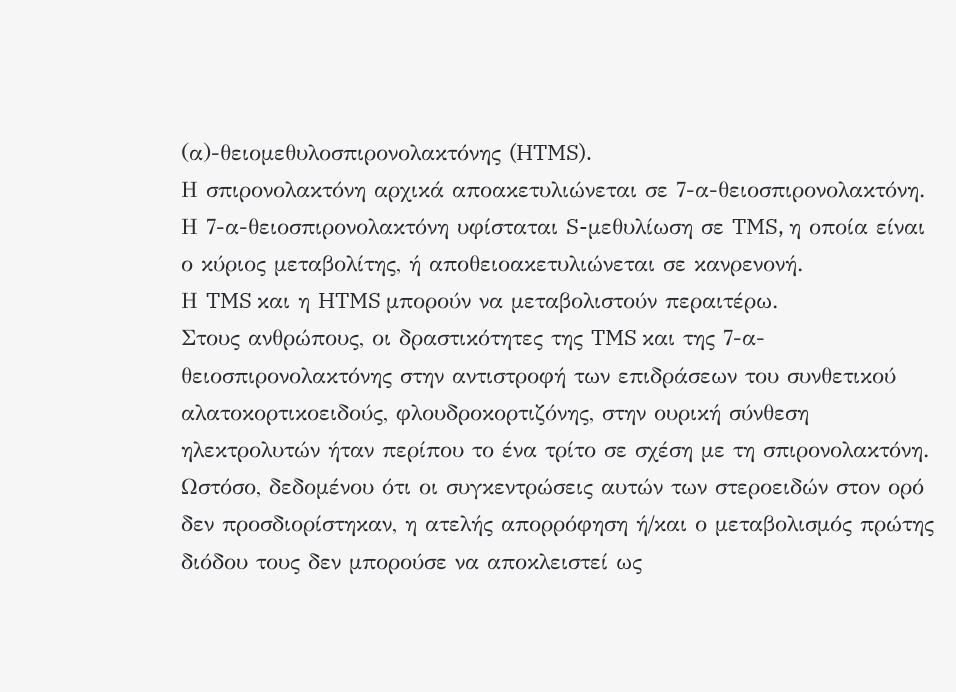(α)-θειομεθυλοσπιρονολακτόνης (HTMS).
Η σπιρονολακτόνη αρχικά αποακετυλιώνεται σε 7-α-θειοσπιρονολακτόνη.
Η 7-α-θειοσπιρονολακτόνη υφίσταται S-μεθυλίωση σε TMS, η οποία είναι ο κύριος μεταβολίτης, ή αποθειοακετυλιώνεται σε κανρενονή.
Η TMS και η HTMS μπορούν να μεταβολιστούν περαιτέρω.
Στους ανθρώπους, οι δραστικότητες της TMS και της 7-α-θειοσπιρονολακτόνης στην αντιστροφή των επιδράσεων του συνθετικού αλατοκορτικοειδούς, φλουδροκορτιζόνης, στην ουρική σύνθεση ηλεκτρολυτών ήταν περίπου το ένα τρίτο σε σχέση με τη σπιρονολακτόνη.
Ωστόσο, δεδομένου ότι οι συγκεντρώσεις αυτών των στεροειδών στον ορό δεν προσδιορίστηκαν, η ατελής απορρόφηση ή/και ο μεταβολισμός πρώτης διόδου τους δεν μπορούσε να αποκλειστεί ως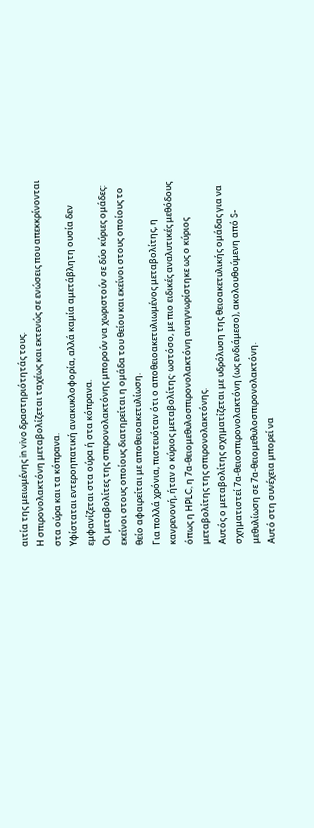αιτία της μειωμένης in vivo δραστηριότητάς τους.
Η σπιρονολακτόνη μεταβολίζεται ταχέως και εκτενώς σε ενώσεις που απεκκρίνονται στα ούρα και τα κόπρανα.
Υφίσταται εντεροηπατική ανακυκλοφορία, αλλά καμία αμετάβλητη ουσία δεν εμφανίζεται στα ούρα ή στα κόπρανα.
Οι μεταβολίτες της σπιρονολακτόνης μπορούν να χωριστούν σε δύο κύριες ομάδες: εκείνοι στους οποίους διατηρείται η ομάδα του θείου και εκείνοι στους οποίους το θείο αφαιρείται με αποθειοακετυλίωση.
Για πολλά χρόνια, πιστευόταν ότι ο αποθειοακετυλιωμένος μεταβολίτης, η κανρενονή, ήταν ο κύριος μεταβολίτης· ωστόσο, με πιο ειδικές αναλυτικές μεθόδους όπως η HPLC, η 7α-θειομεθυλοσπιρονολακτόνη αναγνωρίστηκε ως ο κύριος μεταβολίτης της σπιρονολακτόνης.
Αυτός ο μεταβολίτης σχηματίζεται με υδρόλυση της θειοακετυλικής ομάδας για να σχηματιστεί 7α-θειοσπιρονολακτόνη (ως ενδιάμεσο), ακολουθούμενη από S-μεθυλίωση σε 7α-θειομεθυλοσπιρονολακτόνη.
Αυτό στη συνέχεια μπορεί να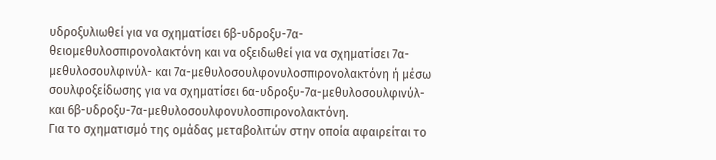υδροξυλιωθεί για να σχηματίσει 6β-υδροξυ-7α-θειομεθυλοσπιρονολακτόνη και να οξειδωθεί για να σχηματίσει 7α-μεθυλοσουλφινύλ- και 7α-μεθυλοσουλφονυλοσπιρονολακτόνη ή μέσω σουλφοξείδωσης για να σχηματίσει 6α-υδροξυ-7α-μεθυλοσουλφινύλ- και 6β-υδροξυ-7α-μεθυλοσουλφονυλοσπιρονολακτόνη.
Για το σχηματισμό της ομάδας μεταβολιτών στην οποία αφαιρείται το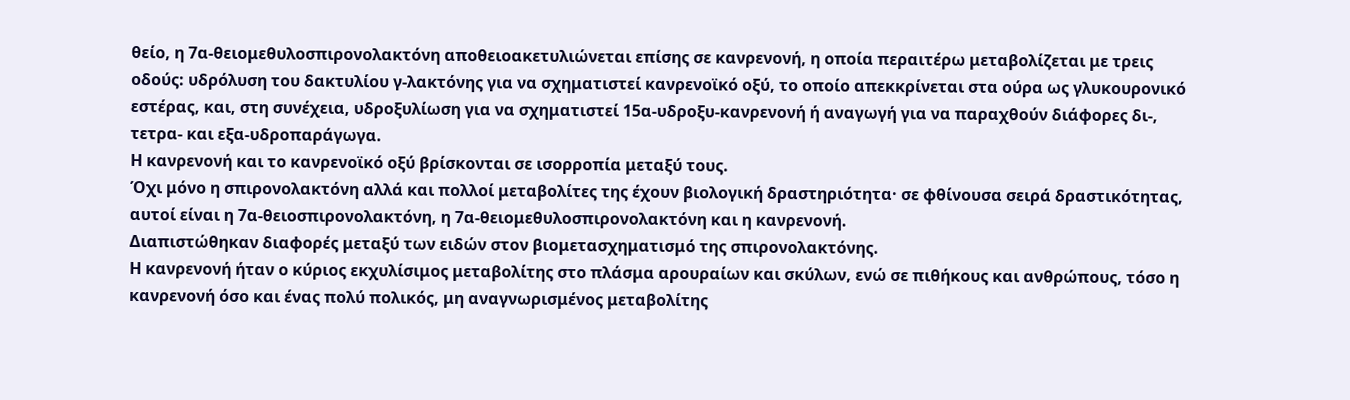θείο, η 7α-θειομεθυλοσπιρονολακτόνη αποθειοακετυλιώνεται επίσης σε κανρενονή, η οποία περαιτέρω μεταβολίζεται με τρεις οδούς: υδρόλυση του δακτυλίου γ-λακτόνης για να σχηματιστεί κανρενοϊκό οξύ, το οποίο απεκκρίνεται στα ούρα ως γλυκουρονικό εστέρας, και, στη συνέχεια, υδροξυλίωση για να σχηματιστεί 15α-υδροξυ-κανρενονή ή αναγωγή για να παραχθούν διάφορες δι-, τετρα- και εξα-υδροπαράγωγα.
Η κανρενονή και το κανρενοϊκό οξύ βρίσκονται σε ισορροπία μεταξύ τους.
Όχι μόνο η σπιρονολακτόνη αλλά και πολλοί μεταβολίτες της έχουν βιολογική δραστηριότητα· σε φθίνουσα σειρά δραστικότητας, αυτοί είναι η 7α-θειοσπιρονολακτόνη, η 7α-θειομεθυλοσπιρονολακτόνη και η κανρενονή.
Διαπιστώθηκαν διαφορές μεταξύ των ειδών στον βιομετασχηματισμό της σπιρονολακτόνης.
Η κανρενονή ήταν ο κύριος εκχυλίσιμος μεταβολίτης στο πλάσμα αρουραίων και σκύλων, ενώ σε πιθήκους και ανθρώπους, τόσο η κανρενονή όσο και ένας πολύ πολικός, μη αναγνωρισμένος μεταβολίτης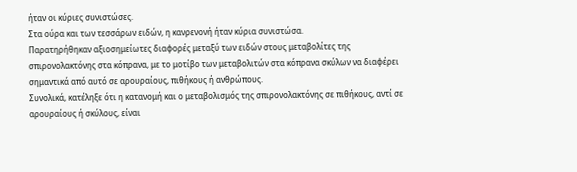ήταν οι κύριες συνιστώσες.
Στα ούρα και των τεσσάρων ειδών, η κανρενονή ήταν κύρια συνιστώσα.
Παρατηρήθηκαν αξιοσημείωτες διαφορές μεταξύ των ειδών στους μεταβολίτες της σπιρονολακτόνης στα κόπρανα, με το μοτίβο των μεταβολιτών στα κόπρανα σκύλων να διαφέρει σημαντικά από αυτό σε αρουραίους, πιθήκους ή ανθρώπους.
Συνολικά, κατέληξε ότι η κατανομή και ο μεταβολισμός της σπιρονολακτόνης σε πιθήκους, αντί σε αρουραίους ή σκύλους, είναι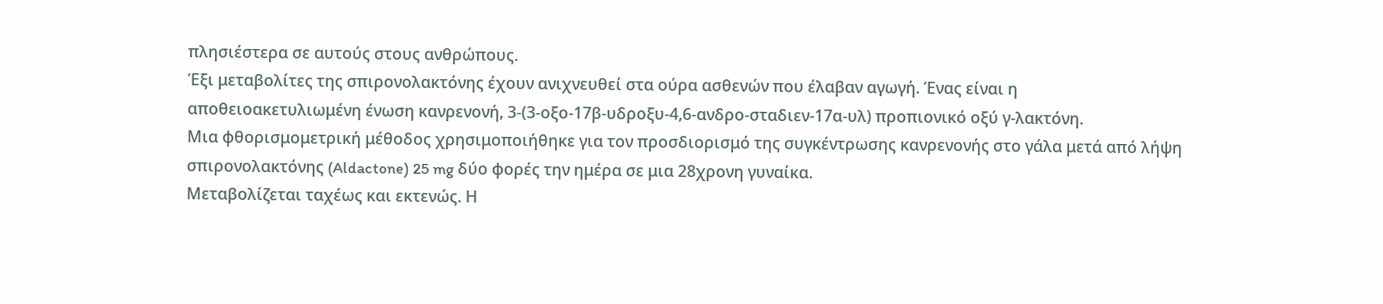πλησιέστερα σε αυτούς στους ανθρώπους.
Έξι μεταβολίτες της σπιρονολακτόνης έχουν ανιχνευθεί στα ούρα ασθενών που έλαβαν αγωγή. Ένας είναι η αποθειοακετυλιωμένη ένωση κανρενονή, 3-(3-οξο-17β-υδροξυ-4,6-ανδρο-σταδιεν-17α-υλ) προπιονικό οξύ γ-λακτόνη.
Μια φθορισμομετρική μέθοδος χρησιμοποιήθηκε για τον προσδιορισμό της συγκέντρωσης κανρενονής στο γάλα μετά από λήψη σπιρονολακτόνης (Aldactone) 25 mg δύο φορές την ημέρα σε μια 28χρονη γυναίκα.
Μεταβολίζεται ταχέως και εκτενώς. Η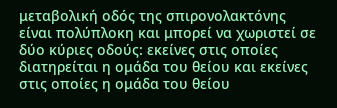μεταβολική οδός της σπιρονολακτόνης είναι πολύπλοκη και μπορεί να χωριστεί σε δύο κύριες οδούς: εκείνες στις οποίες διατηρείται η ομάδα του θείου και εκείνες στις οποίες η ομάδα του θείου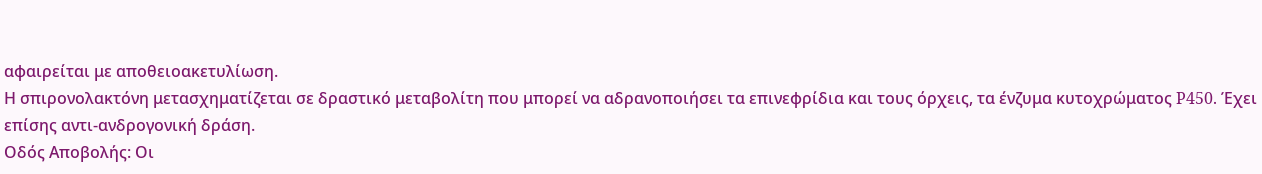αφαιρείται με αποθειοακετυλίωση.
Η σπιρονολακτόνη μετασχηματίζεται σε δραστικό μεταβολίτη που μπορεί να αδρανοποιήσει τα επινεφρίδια και τους όρχεις, τα ένζυμα κυτοχρώματος P450. Έχει επίσης αντι-ανδρογονική δράση.
Οδός Αποβολής: Οι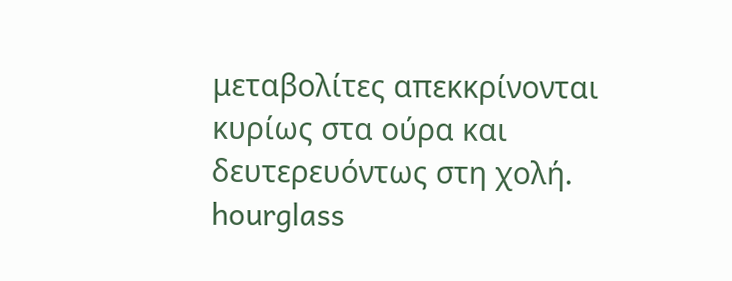μεταβολίτες απεκκρίνονται κυρίως στα ούρα και δευτερευόντως στη χολή.
hourglass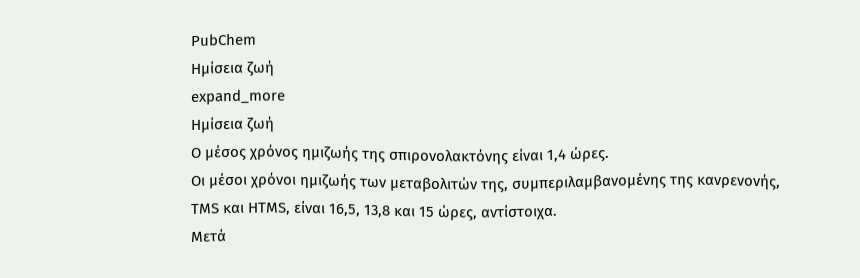PubChem
Ημίσεια ζωή
expand_more
Ημίσεια ζωή
Ο μέσος χρόνος ημιζωής της σπιρονολακτόνης είναι 1,4 ώρες.
Οι μέσοι χρόνοι ημιζωής των μεταβολιτών της, συμπεριλαμβανομένης της κανρενονής, TMS και HTMS, είναι 16,5, 13,8 και 15 ώρες, αντίστοιχα.
Μετά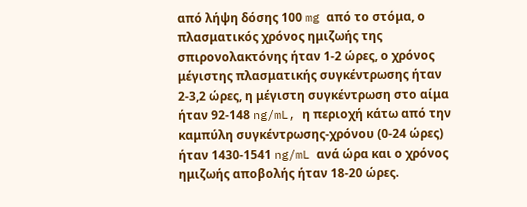από λήψη δόσης 100 mg από το στόμα, ο πλασματικός χρόνος ημιζωής της σπιρονολακτόνης ήταν 1-2 ώρες, ο χρόνος μέγιστης πλασματικής συγκέντρωσης ήταν 2-3,2 ώρες, η μέγιστη συγκέντρωση στο αίμα ήταν 92-148 ng/mL, η περιοχή κάτω από την καμπύλη συγκέντρωσης-χρόνου (0-24 ώρες) ήταν 1430-1541 ng/mL ανά ώρα και ο χρόνος ημιζωής αποβολής ήταν 18-20 ώρες.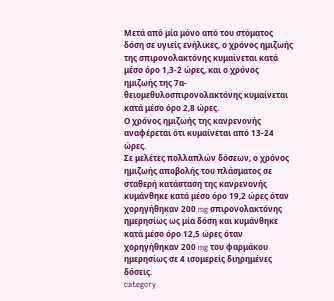Μετά από μία μόνο από του στόματος δόση σε υγιείς ενήλικες, ο χρόνος ημιζωής της σπιρονολακτόνης κυμαίνεται κατά μέσο όρο 1,3-2 ώρες, και ο χρόνος ημιζωής της 7α-θειομεθυλοσπιρονολακτόνης κυμαίνεται κατά μέσο όρο 2,8 ώρες.
Ο χρόνος ημιζωής της κανρενονής αναφέρεται ότι κυμαίνεται από 13-24 ώρες.
Σε μελέτες πολλαπλών δόσεων, ο χρόνος ημιζωής αποβολής του πλάσματος σε σταθερή κατάσταση της κανρενονής κυμάνθηκε κατά μέσο όρο 19,2 ώρες όταν χορηγήθηκαν 200 mg σπιρονολακτόνης ημερησίως ως μία δόση και κυμάνθηκε κατά μέσο όρο 12,5 ώρες όταν χορηγήθηκαν 200 mg του φαρμάκου ημερησίως σε 4 ισομερείς διηρημένες δόσεις.
category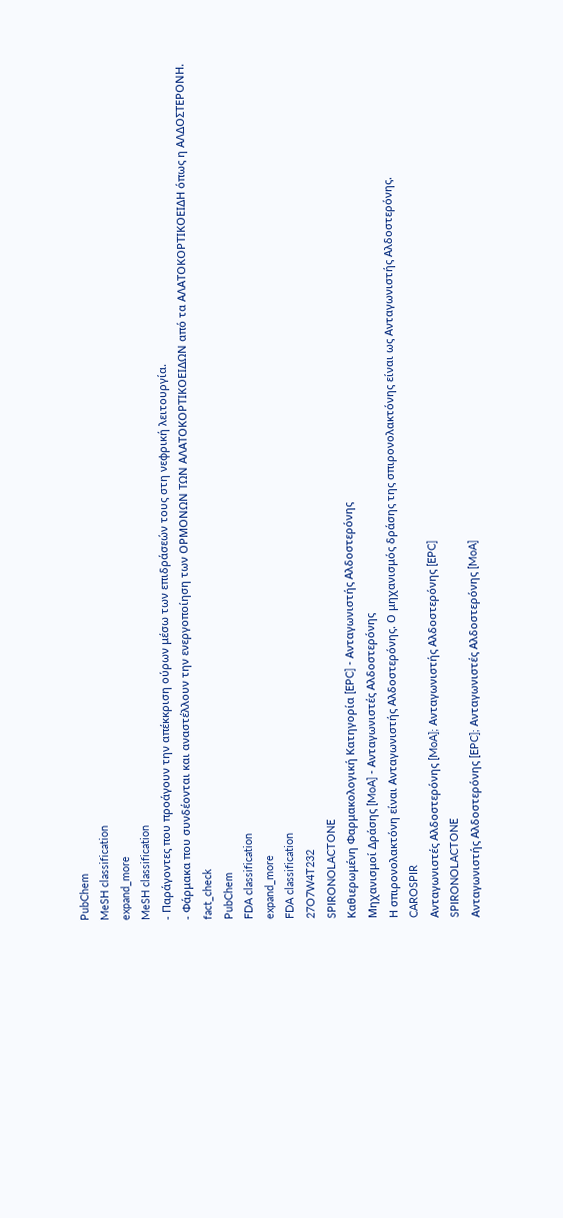PubChem
MeSH classification
expand_more
MeSH classification
- Παράγοντες που προάγουν την απέκκριση ούρων μέσω των επιδράσεών τους στη νεφρική λειτουργία.
- Φάρμακα που συνδέονται και αναστέλλουν την ενεργοποίηση των ΟΡΜΟΝΩΝ ΤΩΝ ΑΛΑΤΟΚΟΡΤΙΚΟΕΙΔΩΝ από τα ΑΛΑΤΟΚΟΡΤΙΚΟΕΙΔΗ όπως η ΑΛΔΟΣΤΕΡΟΝΗ.
fact_check
PubChem
FDA classification
expand_more
FDA classification
27O7W4T232
SPIRONOLACTONE
Καθιερωμένη Φαρμακολογική Κατηγορία [EPC] - Ανταγωνιστής Αλδοστερόνης
Μηχανισμοί Δράσης [MoA] - Ανταγωνιστές Αλδοστερόνης
Η σπιρονολακτόνη είναι Ανταγωνιστής Αλδοστερόνης. Ο μηχανισμός δράσης της σπιρονολακτόνης είναι ως Ανταγωνιστής Αλδοστερόνης.
CAROSPIR
Ανταγωνιστές Αλδοστερόνης [MoA]; Ανταγωνιστής Αλδοστερόνης [EPC]
SPIRONOLACTONE
Ανταγωνιστής Αλδοστερόνης [EPC]; Ανταγωνιστές Αλδοστερόνης [MoA]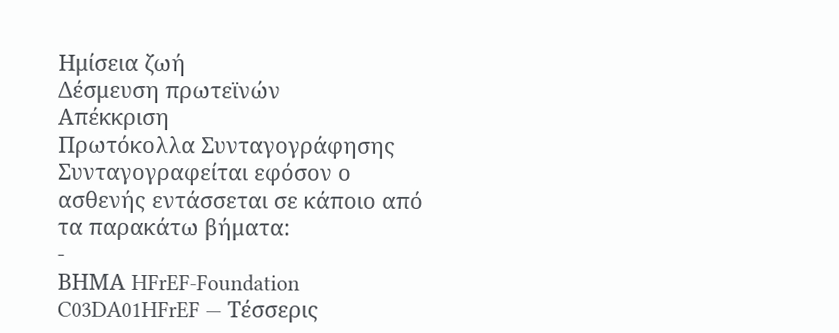Ημίσεια ζωή
Δέσμευση πρωτεϊνών
Απέκκριση
Πρωτόκολλα Συνταγογράφησης
Συνταγογραφείται εφόσον ο ασθενής εντάσσεται σε κάποιο από τα παρακάτω βήματα:
-
ΒΗΜΑ HFrEF-Foundation C03DA01HFrEF — Τέσσερις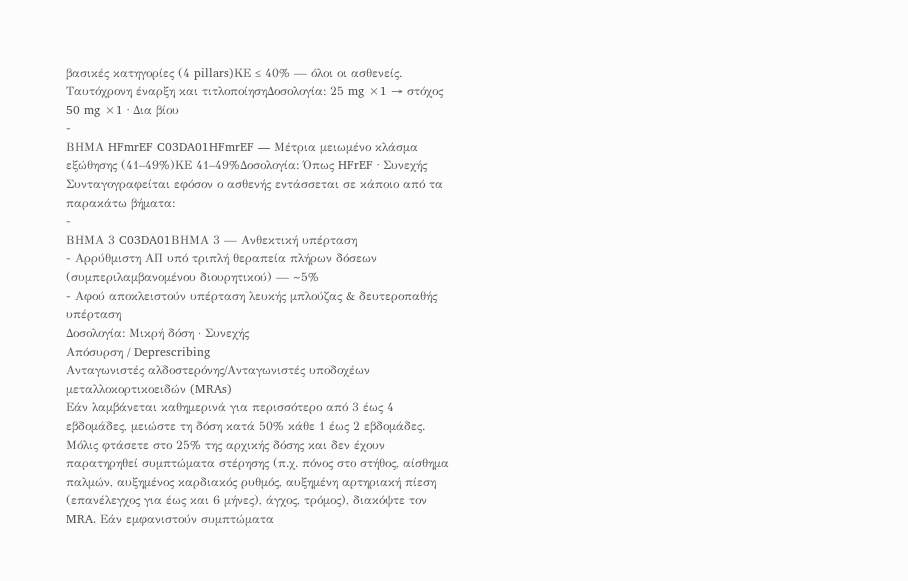βασικές κατηγορίες (4 pillars)ΚΕ ≤ 40% — όλοι οι ασθενείς. Ταυτόχρονη έναρξη και τιτλοποίησηΔοσολογία: 25 mg ×1 → στόχος 50 mg ×1 · Δια βίου
-
ΒΗΜΑ HFmrEF C03DA01HFmrEF — Μέτρια μειωμένο κλάσμα εξώθησης (41–49%)ΚΕ 41–49%Δοσολογία: Όπως HFrEF · Συνεχής
Συνταγογραφείται εφόσον ο ασθενής εντάσσεται σε κάποιο από τα παρακάτω βήματα:
-
ΒΗΜΑ 3 C03DA01ΒΗΜΑ 3 — Ανθεκτική υπέρταση
- Αρρύθμιστη ΑΠ υπό τριπλή θεραπεία πλήρων δόσεων (συμπεριλαμβανομένου διουρητικού) — ~5%
- Αφού αποκλειστούν υπέρταση λευκής μπλούζας & δευτεροπαθής υπέρταση
Δοσολογία: Μικρή δόση · Συνεχής
Απόσυρση / Deprescribing
Ανταγωνιστές αλδοστερόνης/Ανταγωνιστές υποδοχέων μεταλλοκορτικοειδών (MRAs)
Εάν λαμβάνεται καθημερινά για περισσότερο από 3 έως 4 εβδομάδες, μειώστε τη δόση κατά 50% κάθε 1 έως 2 εβδομάδες. Μόλις φτάσετε στο 25% της αρχικής δόσης και δεν έχουν παρατηρηθεί συμπτώματα στέρησης (π.χ. πόνος στο στήθος, αίσθημα παλμών, αυξημένος καρδιακός ρυθμός, αυξημένη αρτηριακή πίεση (επανέλεγχος για έως και 6 μήνες), άγχος, τρόμος), διακόψτε τον MRA. Εάν εμφανιστούν συμπτώματα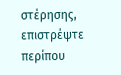στέρησης, επιστρέψτε περίπου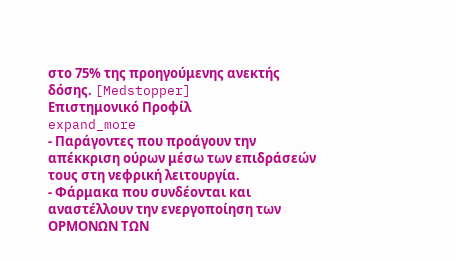στο 75% της προηγούμενης ανεκτής δόσης. [Medstopper]
Επιστημονικό Προφίλ
expand_more
- Παράγοντες που προάγουν την απέκκριση ούρων μέσω των επιδράσεών τους στη νεφρική λειτουργία.
- Φάρμακα που συνδέονται και αναστέλλουν την ενεργοποίηση των ΟΡΜΟΝΩΝ ΤΩΝ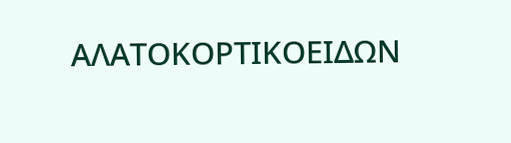ΑΛΑΤΟΚΟΡΤΙΚΟΕΙΔΩΝ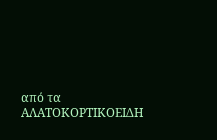από τα ΑΛΑΤΟΚΟΡΤΙΚΟΕΙΔΗ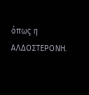όπως η ΑΛΔΟΣΤΕΡΟΝΗ.